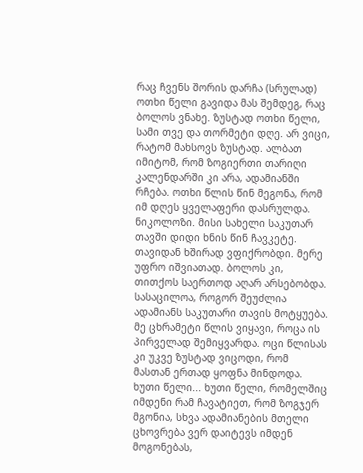რაც ჩვენს შორის დარჩა (სრულად)
ოთხი წელი გავიდა მას შემდეგ, რაც ბოლოს ვნახე. ზუსტად ოთხი წელი, სამი თვე და თორმეტი დღე. არ ვიცი, რატომ მახსოვს ზუსტად. ალბათ იმიტომ, რომ ზოგიერთი თარიღი კალენდარში კი არა, ადამიანში რჩება. ოთხი წლის წინ მეგონა, რომ იმ დღეს ყველაფერი დასრულდა. ნიკოლოზი. მისი სახელი საკუთარ თავში დიდი ხნის წინ ჩავკეტე. თავიდან ხშირად ვფიქრობდი. მერე უფრო იშვიათად. ბოლოს კი, თითქოს საერთოდ აღარ არსებობდა. სასაცილოა, როგორ შეუძლია ადამიანს საკუთარი თავის მოტყუება. მე ცხრამეტი წლის ვიყავი, როცა ის პირველად შემიყვარდა. ოცი წლისას კი უკვე ზუსტად ვიცოდი, რომ მასთან ერთად ყოფნა მინდოდა. ხუთი წელი... ხუთი წელი, რომელშიც იმდენი რამ ჩავატიეთ, რომ ზოგჯერ მგონია, სხვა ადამიანების მთელი ცხოვრება ვერ დაიტევს იმდენ მოგონებას,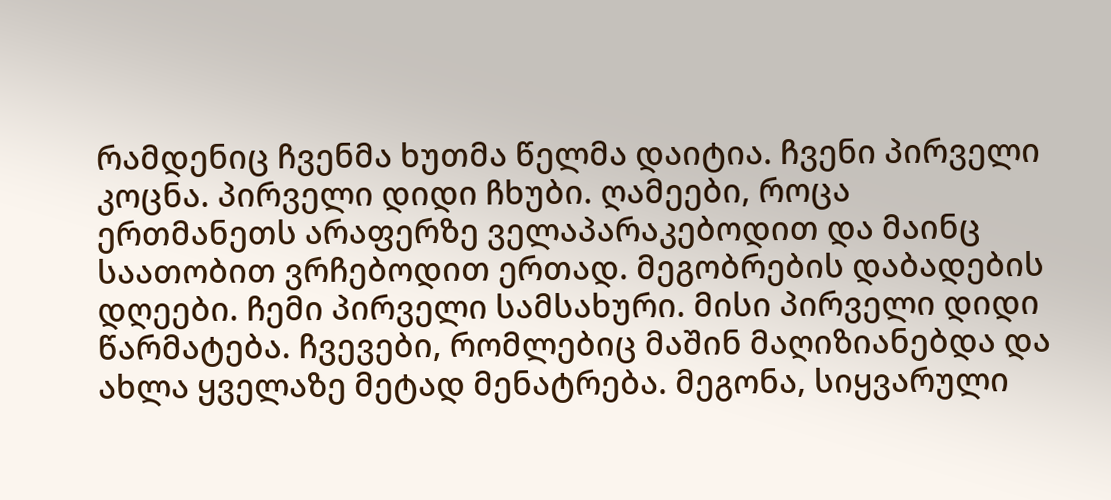რამდენიც ჩვენმა ხუთმა წელმა დაიტია. ჩვენი პირველი კოცნა. პირველი დიდი ჩხუბი. ღამეები, როცა ერთმანეთს არაფერზე ველაპარაკებოდით და მაინც საათობით ვრჩებოდით ერთად. მეგობრების დაბადების დღეები. ჩემი პირველი სამსახური. მისი პირველი დიდი წარმატება. ჩვევები, რომლებიც მაშინ მაღიზიანებდა და ახლა ყველაზე მეტად მენატრება. მეგონა, სიყვარული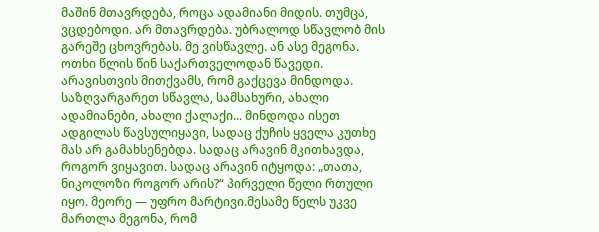მაშინ მთავრდება, როცა ადამიანი მიდის. თუმცა, ვცდებოდი. არ მთავრდება. უბრალოდ სწავლობ მის გარეშე ცხოვრებას. მე ვისწავლე. ან ასე მეგონა. ოთხი წლის წინ საქართველოდან წავედი. არავისთვის მითქვამს, რომ გაქცევა მინდოდა. საზღვარგარეთ სწავლა, სამსახური, ახალი ადამიანები, ახალი ქალაქი... მინდოდა ისეთ ადგილას წავსულიყავი, სადაც ქუჩის ყველა კუთხე მას არ გამახსენებდა. სადაც არავინ მკითხავდა, როგორ ვიყავით. სადაც არავინ იტყოდა: „თათა, ნიკოლოზი როგორ არის?“ პირველი წელი რთული იყო. მეორე — უფრო მარტივი.მესამე წელს უკვე მართლა მეგონა, რომ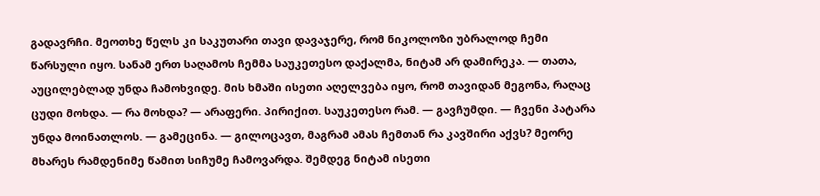გადავრჩი. მეოთხე წელს კი საკუთარი თავი დავაჯერე, რომ ნიკოლოზი უბრალოდ ჩემი წარსული იყო. სანამ ერთ საღამოს ჩემმა საუკეთესო დაქალმა, ნიტამ არ დამირეკა. — თათა, აუცილებლად უნდა ჩამოხვიდე. მის ხმაში ისეთი აღელვება იყო, რომ თავიდან მეგონა, რაღაც ცუდი მოხდა. — რა მოხდა? — არაფერი. პირიქით. საუკეთესო რამ. — გავჩუმდი. — ჩვენი პატარა უნდა მოინათლოს. — გამეცინა. — გილოცავთ, მაგრამ ამას ჩემთან რა კავშირი აქვს? მეორე მხარეს რამდენიმე წამით სიჩუმე ჩამოვარდა. შემდეგ ნიტამ ისეთი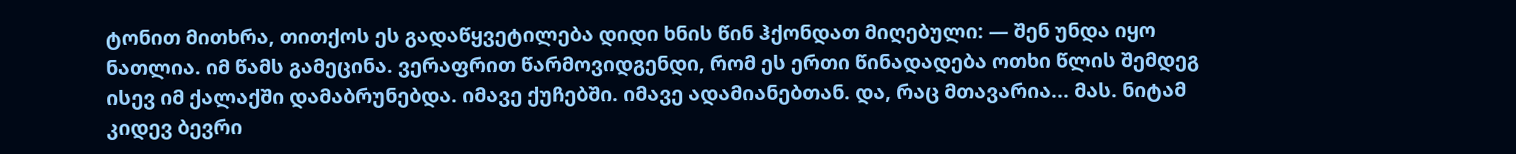ტონით მითხრა, თითქოს ეს გადაწყვეტილება დიდი ხნის წინ ჰქონდათ მიღებული: — შენ უნდა იყო ნათლია. იმ წამს გამეცინა. ვერაფრით წარმოვიდგენდი, რომ ეს ერთი წინადადება ოთხი წლის შემდეგ ისევ იმ ქალაქში დამაბრუნებდა. იმავე ქუჩებში. იმავე ადამიანებთან. და, რაც მთავარია... მას. ნიტამ კიდევ ბევრი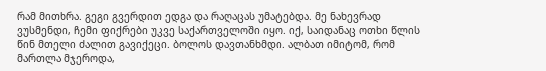რამ მითხრა. გეგი გვერდით ედგა და რაღაცას უმატებდა. მე ნახევრად ვუსმენდი, ჩემი ფიქრები უკვე საქართველოში იყო. იქ, საიდანაც ოთხი წლის წინ მთელი ძალით გავიქეცი. ბოლოს დავთანხმდი. ალბათ იმიტომ, რომ მართლა მჯეროდა,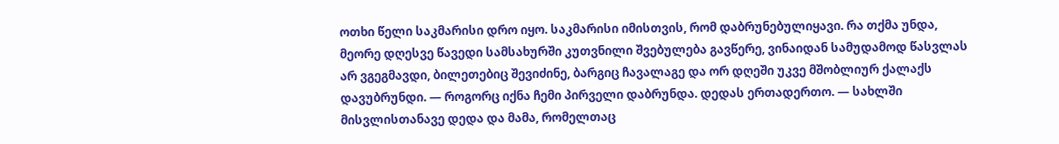ოთხი წელი საკმარისი დრო იყო. საკმარისი იმისთვის, რომ დაბრუნებულიყავი. რა თქმა უნდა, მეორე დღესვე წავედი სამსახურში კუთვნილი შვებულება გავწერე, ვინაიდან სამუდამოდ წასვლას არ ვგეგმავდი, ბილეთებიც შევიძინე, ბარგიც ჩავალაგე და ორ დღეში უკვე მშობლიურ ქალაქს დავუბრუნდი. — როგორც იქნა ჩემი პირველი დაბრუნდა. დედას ერთადერთო. — სახლში მისვლისთანავე დედა და მამა, რომელთაც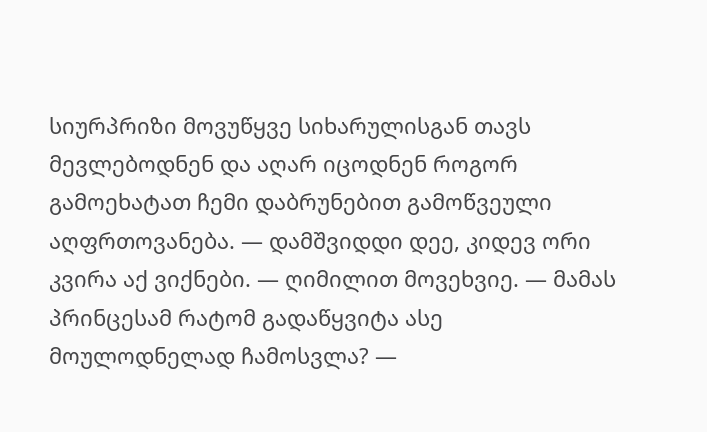სიურპრიზი მოვუწყვე სიხარულისგან თავს მევლებოდნენ და აღარ იცოდნენ როგორ გამოეხატათ ჩემი დაბრუნებით გამოწვეული აღფრთოვანება. — დამშვიდდი დეე, კიდევ ორი კვირა აქ ვიქნები. — ღიმილით მოვეხვიე. — მამას პრინცესამ რატომ გადაწყვიტა ასე მოულოდნელად ჩამოსვლა? —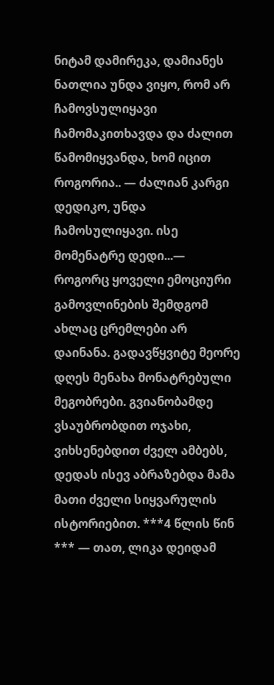ნიტამ დამირეკა, დამიანეს ნათლია უნდა ვიყო, რომ არ ჩამოვსულიყავი ჩამომაკითხავდა და ძალით წამომიყვანდა, ხომ იცით როგორია.. — ძალიან კარგი დედიკო, უნდა ჩამოსულიყავი. ისე მომენატრე დედი...— როგორც ყოველი ემოციური გამოვლინების შემდგომ ახლაც ცრემლები არ დაინანა. გადავწყვიტე მეორე დღეს მენახა მონატრებული მეგობრები. გვიანობამდე ვსაუბრობდით ოჯახი, ვიხსენებდით ძველ ამბებს, დედას ისევ აბრაზებდა მამა მათი ძველი სიყვარულის ისტორიებით. ***4 წლის წინ *** — თათ, ლიკა დეიდამ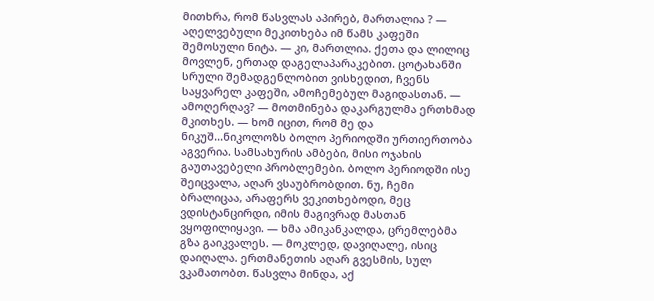მითხრა, რომ წასვლას აპირებ, მართალია ? — აღელვებული მეკითხება იმ წამს კაფეში შემოსული ნიტა. — კი, მართლია. ქეთა და ლილიც მოვლენ, ერთად დაგელაპარაკებით. ცოტახანში სრული შემადგენლობით ვისხედით, ჩვენს საყვარელ კაფეში, ამოჩემებულ მაგიდასთან. — ამოღერღავ? — მოთმინება დაკარგულმა ერთხმად მკითხეს. — ხომ იცით, რომ მე და ნიკუშ...ნიკოლოზს ბოლო პერიოდში ურთიერთობა აგვერია. სამსახურის ამბები, მისი ოჯახის გაუთავებელი პრობლემები. ბოლო პერიოდში ისე შეიცვალა, აღარ ვსაუბრობდით. ნუ, ჩემი ბრალიცაა, არაფერს ვეკითხებოდი, მეც ვდისტანცირდი, იმის მაგივრად მასთან ვყოფილიყავი. — ხმა ამიკანკალდა, ცრემლებმა გზა გაიკვალეს. — მოკლედ, დავიღალე, ისიც დაიღალა. ერთმანეთის აღარ გვესმის, სულ ვკამათობთ. წასვლა მინდა, აქ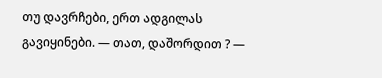თუ დავრჩები, ერთ ადგილას გავიყინები. — თათ, დაშორდით ? —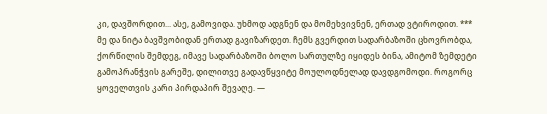კი, დავშორდით... ასე, გამოვიდა. უხმოდ ადგნენ და მომეხვივნენ, ერთად ვტიროდით. *** მე და ნიტა ბავშვობიდან ერთად გავიზარდეთ. ჩემს გვერდით სადარბაზოში ცხოვრობდა, ქორწილის შემდეგ, იმავე სადარბაზოში ბოლო სართულზე იყიდეს ბინა, ამიტომ ზემდეტი გამოპრანჭვის გარეშე, დილითვე გადავწყვიტე მოულოდნელად დავდგომოდი. როგორც ყოველთვის კარი პირდაპირ შევაღე. —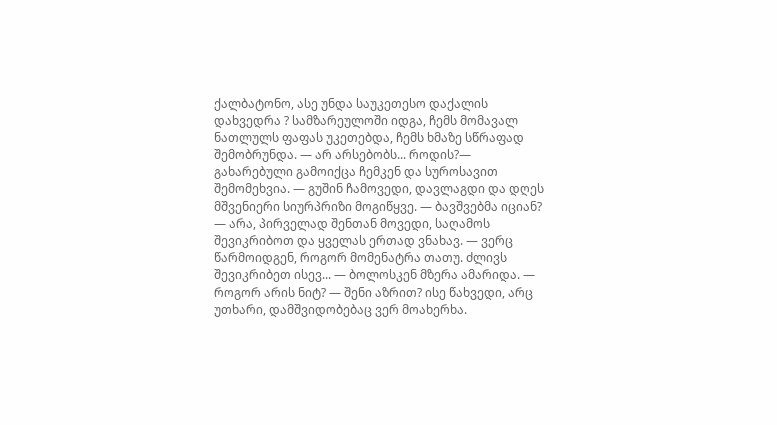ქალბატონო, ასე უნდა საუკეთესო დაქალის დახვედრა ? სამზარეულოში იდგა, ჩემს მომავალ ნათლულს ფაფას უკეთებდა, ჩემს ხმაზე სწრაფად შემობრუნდა. — არ არსებობს... როდის?— გახარებული გამოიქცა ჩემკენ და სუროსავით შემომეხვია. — გუშინ ჩამოვედი, დავლაგდი და დღეს მშვენიერი სიურპრიზი მოგიწყვე. — ბავშვებმა იციან? — არა, პირველად შენთან მოვედი, საღამოს შევიკრიბოთ და ყველას ერთად ვნახავ. — ვერც წარმოიდგენ, როგორ მომენატრა თათუ. ძლივს შევიკრიბეთ ისევ... — ბოლოსკენ მზერა ამარიდა. — როგორ არის ნიტ? — შენი აზრით? ისე წახვედი, არც უთხარი, დამშვიდობებაც ვერ მოახერხა.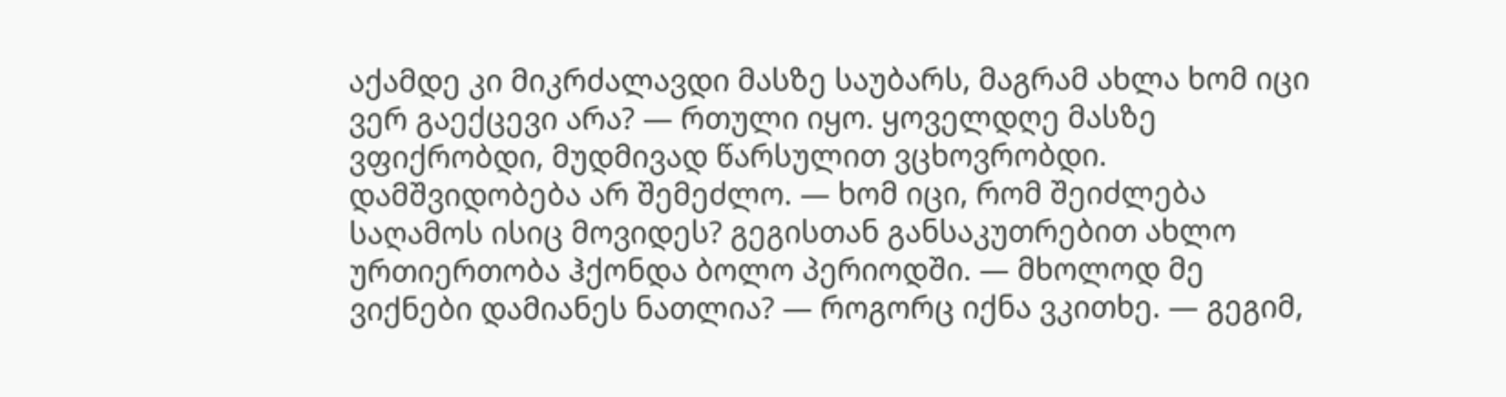აქამდე კი მიკრძალავდი მასზე საუბარს, მაგრამ ახლა ხომ იცი ვერ გაექცევი არა? — რთული იყო. ყოველდღე მასზე ვფიქრობდი, მუდმივად წარსულით ვცხოვრობდი. დამშვიდობება არ შემეძლო. — ხომ იცი, რომ შეიძლება საღამოს ისიც მოვიდეს? გეგისთან განსაკუთრებით ახლო ურთიერთობა ჰქონდა ბოლო პერიოდში. — მხოლოდ მე ვიქნები დამიანეს ნათლია? — როგორც იქნა ვკითხე. — გეგიმ,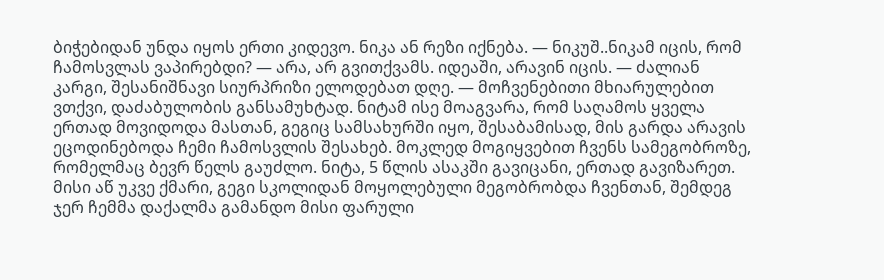ბიჭებიდან უნდა იყოს ერთი კიდევო. ნიკა ან რეზი იქნება. — ნიკუშ..ნიკამ იცის, რომ ჩამოსვლას ვაპირებდი? — არა, არ გვითქვამს. იდეაში, არავინ იცის. — ძალიან კარგი, შესანიშნავი სიურპრიზი ელოდებათ დღე. — მოჩვენებითი მხიარულებით ვთქვი, დაძაბულობის განსამუხტად. ნიტამ ისე მოაგვარა, რომ საღამოს ყველა ერთად მოვიდოდა მასთან, გეგიც სამსახურში იყო, შესაბამისად, მის გარდა არავის ეცოდინებოდა ჩემი ჩამოსვლის შესახებ. მოკლედ მოგიყვებით ჩვენს სამეგობროზე, რომელმაც ბევრ წელს გაუძლო. ნიტა, 5 წლის ასაკში გავიცანი, ერთად გავიზარეთ. მისი აწ უკვე ქმარი, გეგი სკოლიდან მოყოლებული მეგობრობდა ჩვენთან, შემდეგ ჯერ ჩემმა დაქალმა გამანდო მისი ფარული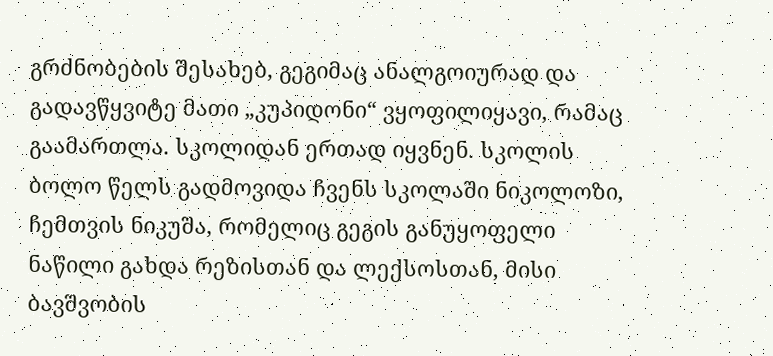გრძნობების შესახებ, გეგიმაც ანალგოიურად და გადავწყვიტე მათი „კუპიდონი“ ვყოფილიყავი, რამაც გაამართლა. სკოლიდან ერთად იყვნენ. სკოლის ბოლო წელს გადმოვიდა ჩვენს სკოლაში ნიკოლოზი, ჩემთვის ნიკუშა, რომელიც გეგის განუყოფელი ნაწილი გახდა რეზისთან და ლექსოსთან, მისი ბავშვობის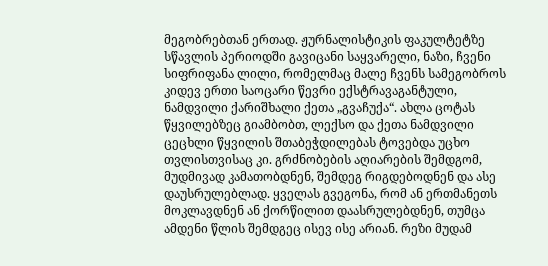მეგობრებთან ერთად. ჟურნალისტიკის ფაკულტეტზე სწავლის პერიოდში გავიცანი საყვარელი, ნაზი, ჩვენი სიფრიფანა ლილი, რომელმაც მალე ჩვენს სამეგობროს კიდევ ერთი საოცარი წევრი ექსტრავაგანტული, ნამდვილი ქარიშხალი ქეთა „გვაჩუქა“. ახლა ცოტას წყვილებზეც გიამბობთ, ლექსო და ქეთა ნამდვილი ცეცხლი წყვილის შთაბეჭდილებას ტოვებდა უცხო თვლისთვისაც კი. გრძნობების აღიარების შემდგომ, მუდმივად კამათობდნენ, შემდეგ რიგდებოდნენ და ასე დაუსრულებლად. ყველას გვეგონა, რომ ან ერთმანეთს მოკლავდნენ ან ქორწილით დაასრულებდნენ, თუმცა ამდენი წლის შემდგეც ისევ ისე არიან. რეზი მუდამ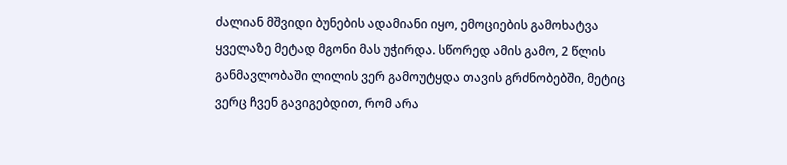ძალიან მშვიდი ბუნების ადამიანი იყო, ემოციების გამოხატვა ყველაზე მეტად მგონი მას უჭირდა. სწორედ ამის გამო, 2 წლის განმავლობაში ლილის ვერ გამოუტყდა თავის გრძნობებში, მეტიც ვერც ჩვენ გავიგებდით, რომ არა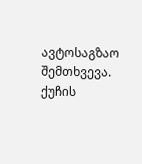ავტოსაგზაო შემთხვევა. ქუჩის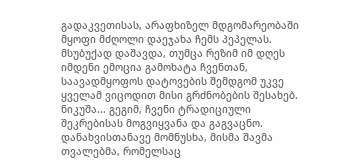გადაკვეთისას, არაფხიზელ მდგომარეობაში მყოფი მძღოლი დაეჯახა ჩემს პეპელას. მსუბუქად დაშავდა, თუმცა რეზიმ იმ დღეს იმდენი ემოცია გამოხატა ჩვენთან, საავადმყოფოს დატოვების შემდგომ უკვე ყველამ ვიცოდით მისი გრძნობების შესახებ. ნიკუშა... გეგიმ, ჩვენი ტრადიციული შეკრებისას მოგვიყვანა და გაგვაცნო. დანახვისთანავე მომნუსხა, მისმა შავმა თვალებმა, რომელსაც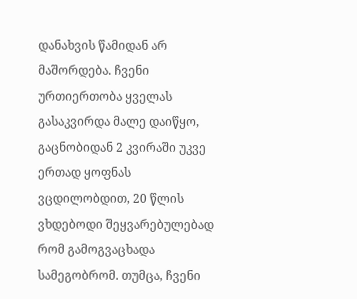დანახვის წამიდან არ მაშორდება. ჩვენი ურთიერთობა ყველას გასაკვირდა მალე დაიწყო, გაცნობიდან 2 კვირაში უკვე ერთად ყოფნას ვცდილობდით, 20 წლის ვხდებოდი შეყვარებულებად რომ გამოგვაცხადა სამეგობრომ. თუმცა, ჩვენი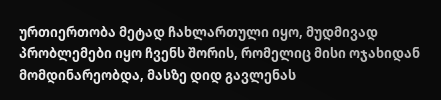ურთიერთობა მეტად ჩახლართული იყო, მუდმივად პრობლემები იყო ჩვენს შორის, რომელიც მისი ოჯახიდან მომდინარეობდა, მასზე დიდ გავლენას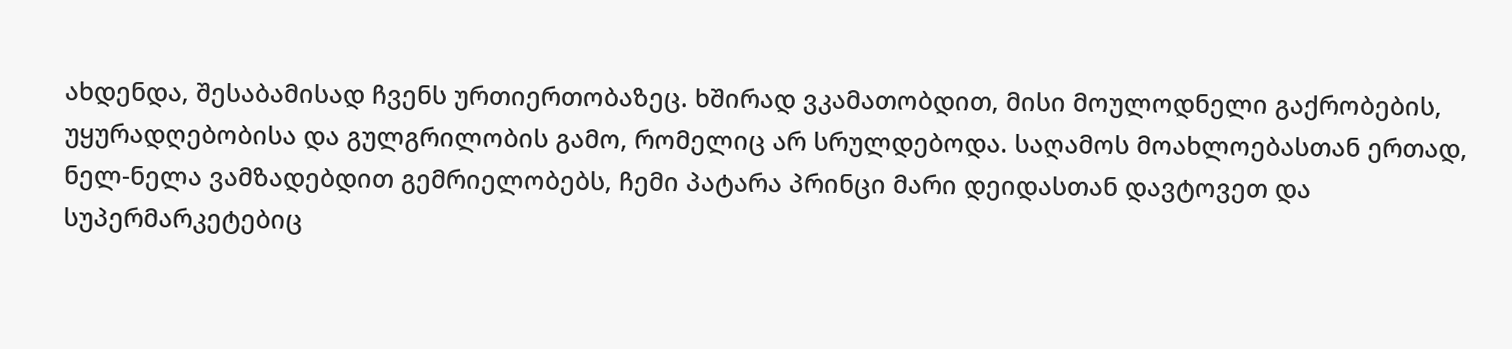ახდენდა, შესაბამისად ჩვენს ურთიერთობაზეც. ხშირად ვკამათობდით, მისი მოულოდნელი გაქრობების, უყურადღებობისა და გულგრილობის გამო, რომელიც არ სრულდებოდა. საღამოს მოახლოებასთან ერთად, ნელ-ნელა ვამზადებდით გემრიელობებს, ჩემი პატარა პრინცი მარი დეიდასთან დავტოვეთ და სუპერმარკეტებიც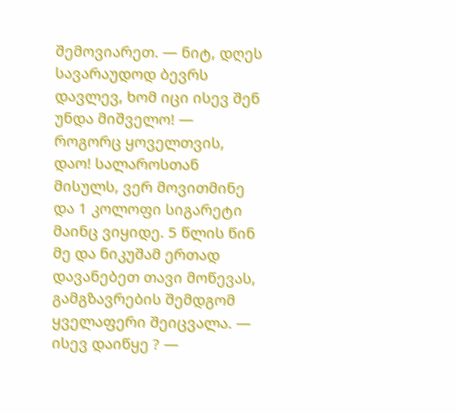შემოვიარეთ. — ნიტ, დღეს სავარაუდოდ ბევრს დავლევ, ხომ იცი ისევ შენ უნდა მიშველო! — როგორც ყოველთვის, დაო! სალაროსთან მისულს, ვერ მოვითმინე და 1 კოლოფი სიგარეტი მაინც ვიყიდე. 5 წლის წინ მე და ნიკუშამ ერთად დავანებეთ თავი მოწევას, გამგზავრების შემდგომ ყველაფერი შეიცვალა. — ისევ დაიწყე ? —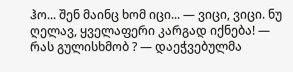ჰო... შენ მაინც ხომ იცი... — ვიცი, ვიცი. ნუ ღელავ, ყველაფერი კარგად იქნება! — რას გულისხმობ ? — დაეჭვებულმა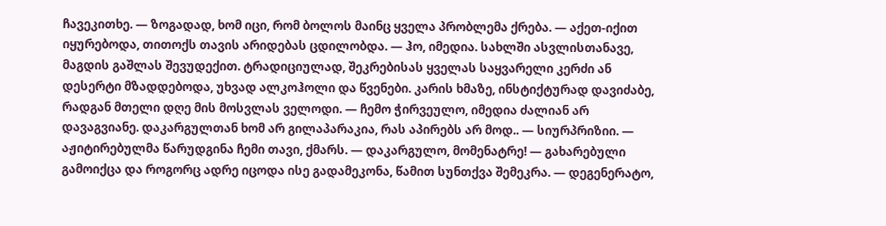ჩავეკითხე. — ზოგადად, ხომ იცი, რომ ბოლოს მაინც ყველა პრობლემა ქრება. — აქეთ-იქით იყურებოდა, თითოქს თავის არიდებას ცდილობდა. — ჰო, იმედია. სახლში ასვლისთანავე, მაგდის გაშლას შევუდექით. ტრადიციულად, შეკრებისას ყველას საყვარელი კერძი ან დესერტი მზადდებოდა, უხვად ალკოჰოლი და წვენები. კარის ხმაზე, ინსტიქტურად დავიძაბე, რადგან მთელი დღე მის მოსვლას ველოდი. — ჩემო ჭირვეულო, იმედია ძალიან არ დავაგვიანე. დაკარგულთან ხომ არ გილაპარაკია, რას აპირებს არ მოდ.. — სიურპრიზიი. — აჟიტირებულმა წარუდგინა ჩემი თავი, ქმარს. — დაკარგულო, მომენატრე! — გახარებული გამოიქცა და როგორც ადრე იცოდა ისე გადამეკონა, წამით სუნთქვა შემეკრა. — დეგენერატო,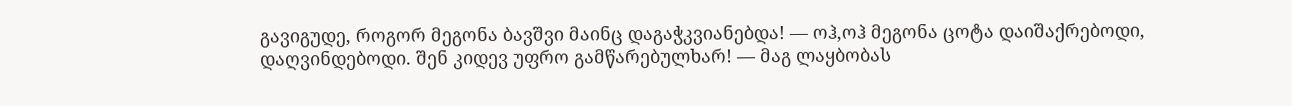გავიგუდე, როგორ მეგონა ბავშვი მაინც დაგაჭკვიანებდა! — ოჰ,ოჰ მეგონა ცოტა დაიშაქრებოდი, დაღვინდებოდი. შენ კიდევ უფრო გამწარებულხარ! — მაგ ლაყბობას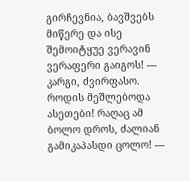გირჩევნია, ბავშვებს მიწერე და ისე შემოიტყუე ვერავინ ვერაფერი გაიგოს! — კარგი, ძვირფასო. როდის მეშლებოდა ასეთები! რაღაც ამ ბოლო დროს, ძალიან გამიკაპასდი ცოლო! —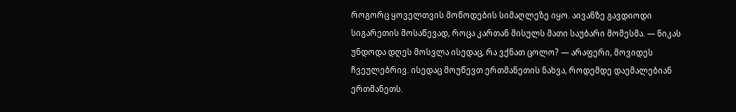როგორც ყოველთვის მოწოდების სიმაღლეზე იყო. აივანზე გავდიოდი სიგარეთის მოსაწევად, როცა კართან მისულს მათი საუბარი მომესმა. — ნიკას უნდოდა დღეს მოსვლა ისედაც, რა ვქნათ ცოლო? — არაფერი, მოვიდეს ჩვეულებრივ. ისედაც მოუწევთ ერთმანეთის ნახვა, როდემდე დაემალებიან ერთმანეთს.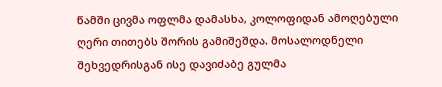წამში ცივმა ოფლმა დამასხა, კოლოფიდან ამოღებული ღერი თითებს შორის გამიშეშდა. მოსალოდნელი შეხვედრისგან ისე დავიძაბე გულმა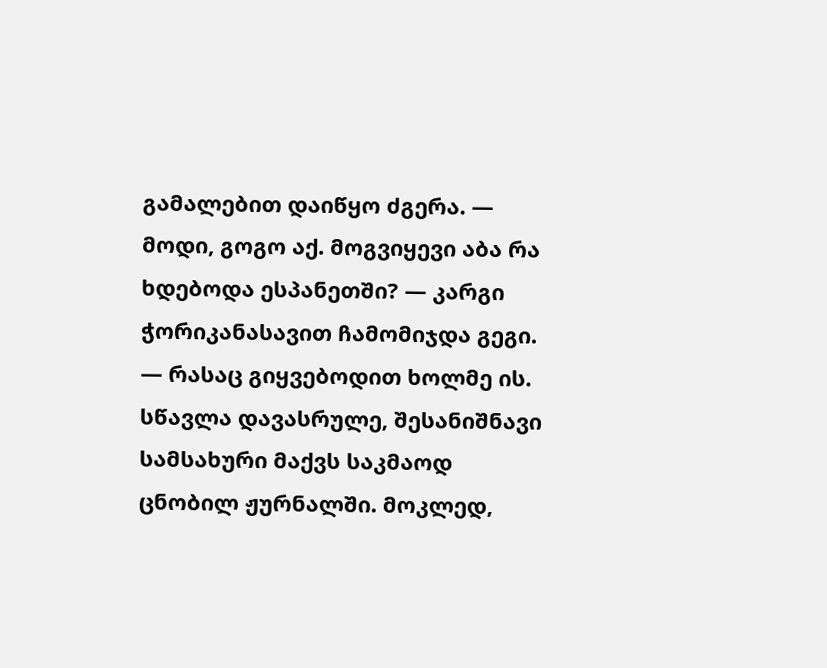გამალებით დაიწყო ძგერა. — მოდი, გოგო აქ. მოგვიყევი აბა რა ხდებოდა ესპანეთში? — კარგი ჭორიკანასავით ჩამომიჯდა გეგი. — რასაც გიყვებოდით ხოლმე ის. სწავლა დავასრულე, შესანიშნავი სამსახური მაქვს საკმაოდ ცნობილ ჟურნალში. მოკლედ,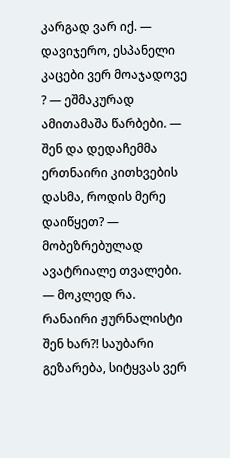კარგად ვარ იქ. — დავიჯერო, ესპანელი კაცები ვერ მოაჯადოვე ? — ეშმაკურად ამითამაშა წარბები. — შენ და დედაჩემმა ერთნაირი კითხვების დასმა, როდის მერე დაიწყეთ? — მობეზრებულად ავატრიალე თვალები. — მოკლედ რა. რანაირი ჟურნალისტი შენ ხარ?! საუბარი გეზარება, სიტყვას ვერ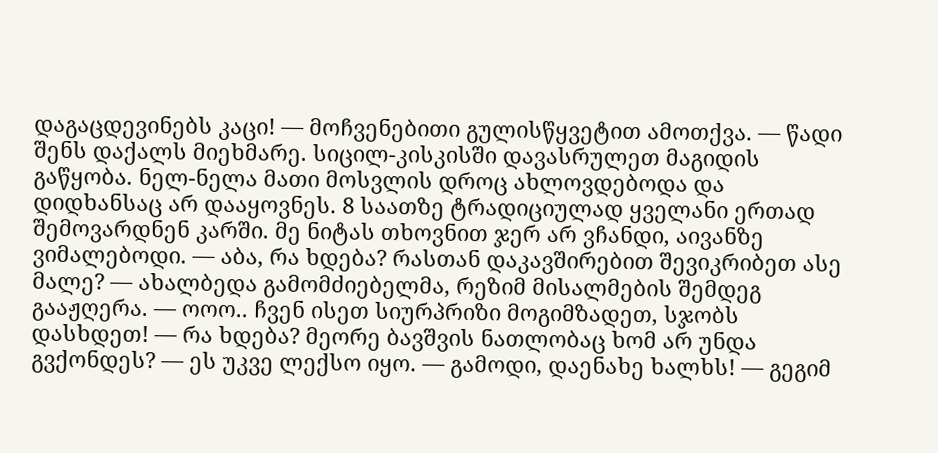დაგაცდევინებს კაცი! — მოჩვენებითი გულისწყვეტით ამოთქვა. — წადი შენს დაქალს მიეხმარე. სიცილ-კისკისში დავასრულეთ მაგიდის გაწყობა. ნელ-ნელა მათი მოსვლის დროც ახლოვდებოდა და დიდხანსაც არ დააყოვნეს. 8 საათზე ტრადიციულად ყველანი ერთად შემოვარდნენ კარში. მე ნიტას თხოვნით ჯერ არ ვჩანდი, აივანზე ვიმალებოდი. — აბა, რა ხდება? რასთან დაკავშირებით შევიკრიბეთ ასე მალე? — ახალბედა გამომძიებელმა, რეზიმ მისალმების შემდეგ გააჟღერა. — ოოო.. ჩვენ ისეთ სიურპრიზი მოგიმზადეთ, სჯობს დასხდეთ! — რა ხდება? მეორე ბავშვის ნათლობაც ხომ არ უნდა გვქონდეს? — ეს უკვე ლექსო იყო. — გამოდი, დაენახე ხალხს! — გეგიმ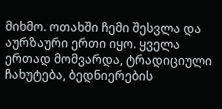მიხმო. ოთახში ჩემი შესვლა და აურზაური ერთი იყო. ყველა ერთად მომვარდა, ტრადიციული ჩახუტება, ბედნიერების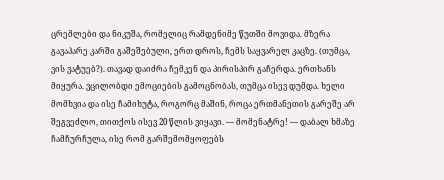ცრემლები და ნიკუშა, რომელიც რამდენიმე წუთში მოვიდა. მზერა გავაპარე კარში გაშეშებული, ერთ დროს, ჩემს საყვარელ კაცზე. (თუმცა, ვის ვატუებ?). თავად დაიძრა ჩემკენ და პირისპირ გაჩერდა. ერთხანს მიყურა. ვცილობდი ემოციების გამოცნობას, თუმცა ისევ დუმდა. ხელი მომხვია და ისე ჩამიხუტა, როგორც მაშინ, როცა ერთმანეთის გარეშე არ შეგვეძლო, თითქოს ისევ 20 წლის ვიყავი. — მომენატრე! — დაბალ ხმაზე ჩამჩურჩულა, ისე რომ გარშემომყოფებს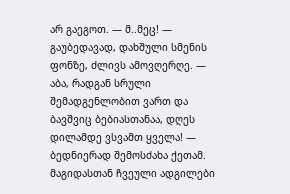არ გაეგოთ. — მ..მეც! — გაუბედავად, დახშული სმენის ფონზე, ძლივს ამოვღერღე. — აბა, რადგან სრული შემადგენლობით ვართ და ბავშვიც ბებიასთანაა, დღეს დილამდე ვსვამთ ყველა! — ბედნიერად შემოსძახა ქეთამ. მაგიდასთან ჩვეული ადგილები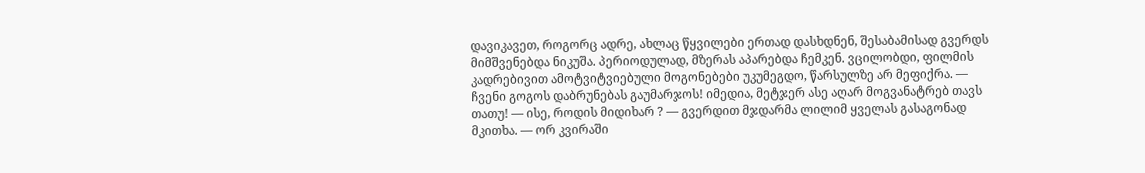დავიკავეთ, როგორც ადრე, ახლაც წყვილები ერთად დასხდნენ, შესაბამისად გვერდს მიმშვენებდა ნიკუშა. პერიოდულად, მზერას აპარებდა ჩემკენ. ვცილობდი, ფილმის კადრებივით ამოტვიტვიებული მოგონებები უკუმეგდო, წარსულზე არ მეფიქრა. — ჩვენი გოგოს დაბრუნებას გაუმარჯოს! იმედია, მეტჯერ ასე აღარ მოგვანატრებ თავს თათუ! — ისე, როდის მიდიხარ ? — გვერდით მჯდარმა ლილიმ ყველას გასაგონად მკითხა. — ორ კვირაში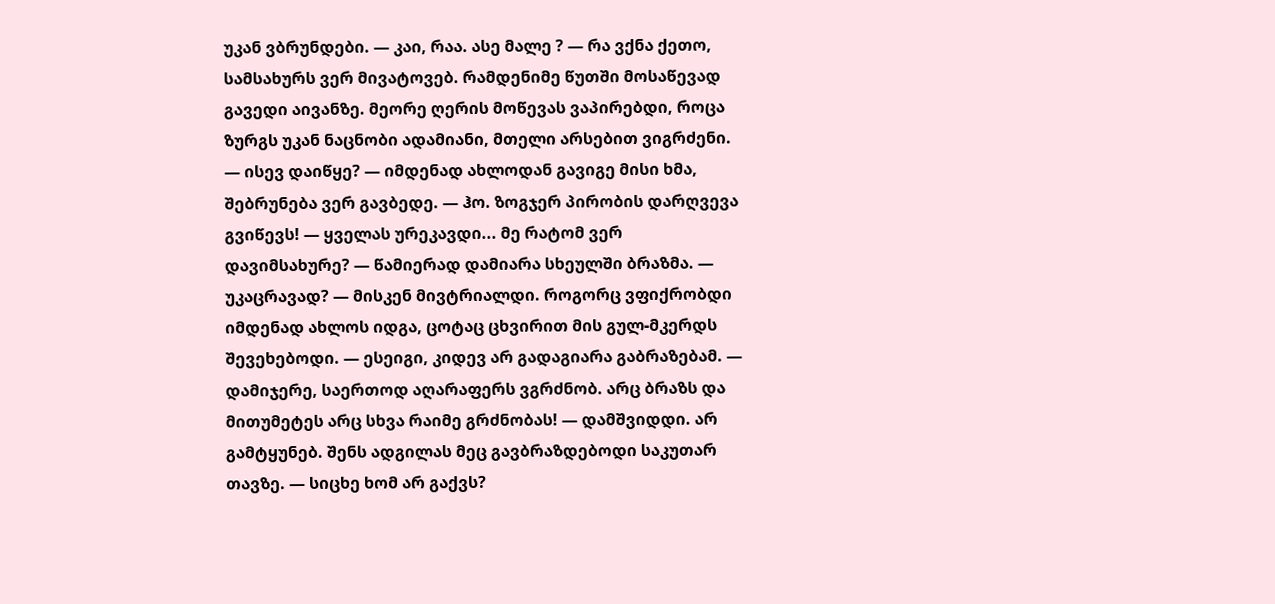უკან ვბრუნდები. — კაი, რაა. ასე მალე ? — რა ვქნა ქეთო, სამსახურს ვერ მივატოვებ. რამდენიმე წუთში მოსაწევად გავედი აივანზე. მეორე ღერის მოწევას ვაპირებდი, როცა ზურგს უკან ნაცნობი ადამიანი, მთელი არსებით ვიგრძენი. — ისევ დაიწყე? — იმდენად ახლოდან გავიგე მისი ხმა, შებრუნება ვერ გავბედე. — ჰო. ზოგჯერ პირობის დარღვევა გვიწევს! — ყველას ურეკავდი... მე რატომ ვერ დავიმსახურე? — წამიერად დამიარა სხეულში ბრაზმა. — უკაცრავად? — მისკენ მივტრიალდი. როგორც ვფიქრობდი იმდენად ახლოს იდგა, ცოტაც ცხვირით მის გულ-მკერდს შევეხებოდი. — ესეიგი, კიდევ არ გადაგიარა გაბრაზებამ. — დამიჯერე, საერთოდ აღარაფერს ვგრძნობ. არც ბრაზს და მითუმეტეს არც სხვა რაიმე გრძნობას! — დამშვიდდი. არ გამტყუნებ. შენს ადგილას მეც გავბრაზდებოდი საკუთარ თავზე. — სიცხე ხომ არ გაქვს?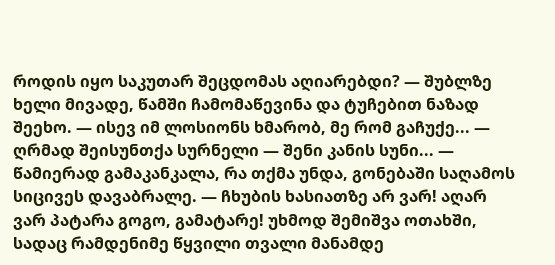როდის იყო საკუთარ შეცდომას აღიარებდი? — შუბლზე ხელი მივადე, წამში ჩამომაწევინა და ტუჩებით ნაზად შეეხო. — ისევ იმ ლოსიონს ხმარობ, მე რომ გაჩუქე... — ღრმად შეისუნთქა სურნელი — შენი კანის სუნი... — წამიერად გამაკანკალა, რა თქმა უნდა, გონებაში საღამოს სიცივეს დავაბრალე. — ჩხუბის ხასიათზე არ ვარ! აღარ ვარ პატარა გოგო, გამატარე! უხმოდ შემიშვა ოთახში, სადაც რამდენიმე წყვილი თვალი მანამდე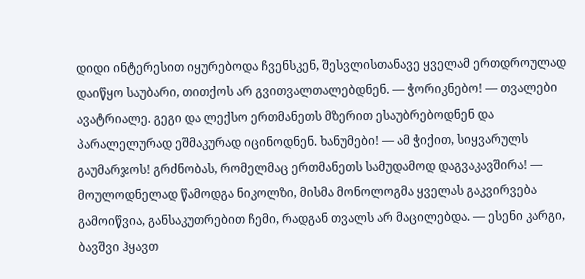დიდი ინტერესით იყურებოდა ჩვენსკენ, შესვლისთანავე ყველამ ერთდროულად დაიწყო საუბარი, თითქოს არ გვითვალთალებდნენ. — ჭორიკნებო! — თვალები ავატრიალე. გეგი და ლექსო ერთმანეთს მზერით ესაუბრებოდნენ და პარალელურად ეშმაკურად იცინოდნენ. ხანუმები! — ამ ჭიქით, სიყვარულს გაუმარჯოს! გრძნობას, რომელმაც ერთმანეთს სამუდამოდ დაგვაკავშირა! — მოულოდნელად წამოდგა ნიკოლზი, მისმა მონოლოგმა ყველას გაკვირვება გამოიწვია, განსაკუთრებით ჩემი, რადგან თვალს არ მაცილებდა. — ესენი კარგი, ბავშვი ჰყავთ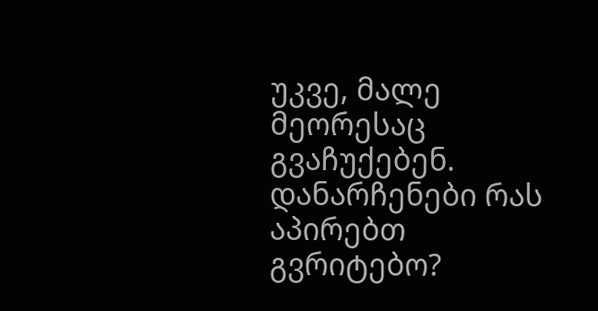უკვე, მალე მეორესაც გვაჩუქებენ. დანარჩენები რას აპირებთ გვრიტებო?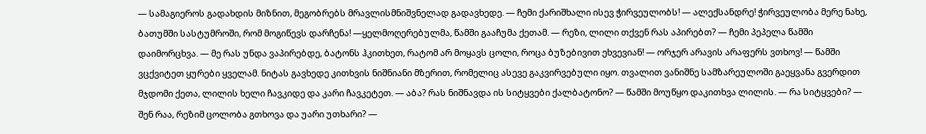— სამაგიეროს გადახდის მიზნით, მეგობრებს მრავლისმნიშვნელად გადავხედე. — ჩემი ქარიშხალი ისევ ჭირვეულობს! — ალექსანდრე! ჭირვეულობა მერე ნახე, ბათუმში სასტუმროში, რომ მოგიწევს დარჩენა! —ყელმოღერებულმა, წამში გააჩუმა ქეთამ. — რეზი, ლილი თქვენ რას აპირებთ? — ჩემი პეპელა წამში დაიმორცხვა. — მე რას უნდა ვაპირებდე, ბატონს ჰკითხეთ, რატომ არ მოყავს ცოლი, როცა ბუზებივით ეხვევიან! — ორჯერ არავის არაფერს ვთხოვ! — წამში ვცქვიტეთ ყურები ყველამ. ნიტას გავხედე კითხვის ნიშნიანი მზერით, რომელიც ასევე გაკვირვებული იყო. თვალით ვანიშნე სამზარეულოში გაეყვანა გვერდით მჯდომი ქეთა, ლილის ხელი ჩავკიდე და კარი ჩავკეტეთ. — აბა? რას ნიშნავდა ის სიტყვები ქალბატონო? — წამში მოუწყო დაკითხვა ლილის. — რა სიტყვები? — შენ რაა, რეზიმ ცოლობა გთხოვა და უარი უთხარი? —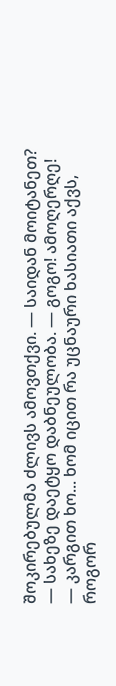შოკირებულმა ძლივს ამოვთქვი. — საიდან მოიტანეთ? — სახეზე დაეტყო დაბნეულობა. — გოგო! ამოღერღე! — კარგით ხო... ხომ იცით რა უცნაური ხასიათი აქვს, როგორ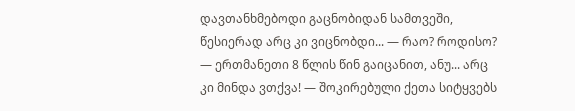დავთანხმებოდი გაცნობიდან სამთვეში, წესიერად არც კი ვიცნობდი... — რაო? როდისო? — ერთმანეთი 8 წლის წინ გაიცანით, ანუ... არც კი მინდა ვთქვა! — შოკირებული ქეთა სიტყვებს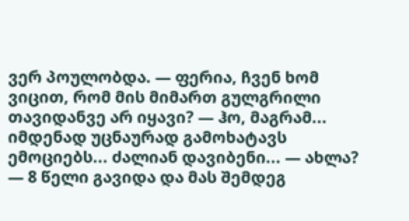ვერ პოულობდა. — ფერია, ჩვენ ხომ ვიცით, რომ მის მიმართ გულგრილი თავიდანვე არ იყავი? — ჰო, მაგრამ... იმდენად უცნაურად გამოხატავს ემოციებს... ძალიან დავიბენი... — ახლა? — 8 წელი გავიდა და მას შემდეგ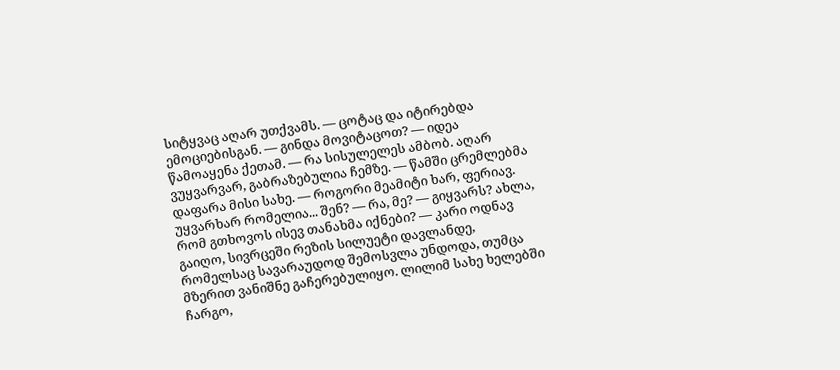სიტყვაც აღარ უთქვამს. — ცოტაც და იტირებდა ემოციებისგან. — გინდა მოვიტაცოთ? — იდეა წამოაყენა ქეთამ. — რა სისულელეს ამბობ. აღარ ვუყვარვარ, გაბრაზებულია ჩემზე. — წამში ცრემლებმა დაფარა მისი სახე. — როგორი მეამიტი ხარ, ფერიავ. უყვარხარ რომელია... შენ? — რა, მე? — გიყვარს? ახლა, რომ გთხოვოს ისევ თანახმა იქნები? — კარი ოდნავ გაიღო, სივრცეში რეზის სილუეტი დავლანდე, რომელსაც სავარაუდოდ შემოსვლა უნდოდა, თუმცა მზერით ვანიშნე გაჩერებულიყო. ლილიმ სახე ხელებში ჩარგო,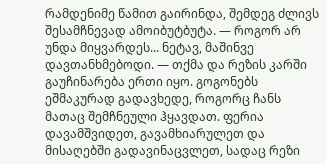რამდენიმე წამით გაირინდა, შემდეგ ძლივს შესამჩნევად ამოიბუტბუტა. — როგორ არ უნდა მიყვარდეს... ნეტავ, მაშინვე დავთანხმებოდი. — თქმა და რეზის კარში გაუჩინარება ერთი იყო. გოგონებს ეშმაკურად გადავხედე, როგორც ჩანს მათაც შემჩნეული ჰყავდათ. ფერია დავამშვიდეთ, გავამხიარულეთ და მისაღებში გადავინაცვლეთ, სადაც რეზი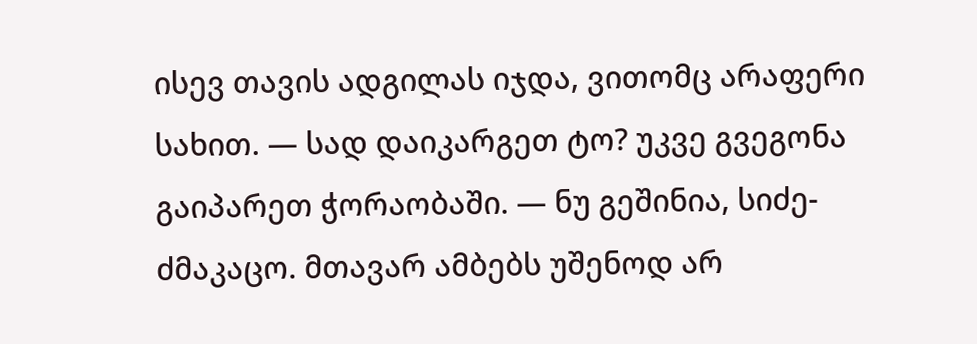ისევ თავის ადგილას იჯდა, ვითომც არაფერი სახით. — სად დაიკარგეთ ტო? უკვე გვეგონა გაიპარეთ ჭორაობაში. — ნუ გეშინია, სიძე-ძმაკაცო. მთავარ ამბებს უშენოდ არ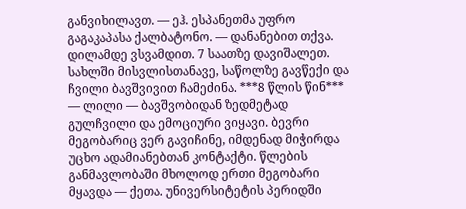განვიხილავთ. — ეჰ. ესპანეთმა უფრო გაგაკაპასა ქალბატონო. — დანანებით თქვა. დილამდე ვსვამდით. 7 საათზე დავიშალეთ. სახლში მისვლისთანავე, საწოლზე გავწექი და ჩვილი ბავშვივით ჩამეძინა. ***8 წლის წინ*** — ლილი — ბავშვობიდან ზედმეტად გულჩვილი და ემოციური ვიყავი. ბევრი მეგობარიც ვერ გავიჩინე, იმდენად მიჭირდა უცხო ადამიანებთან კონტაქტი. წლების განმავლობაში მხოლოდ ერთი მეგობარი მყავდა — ქეთა. უნივერსიტეტის პერიდში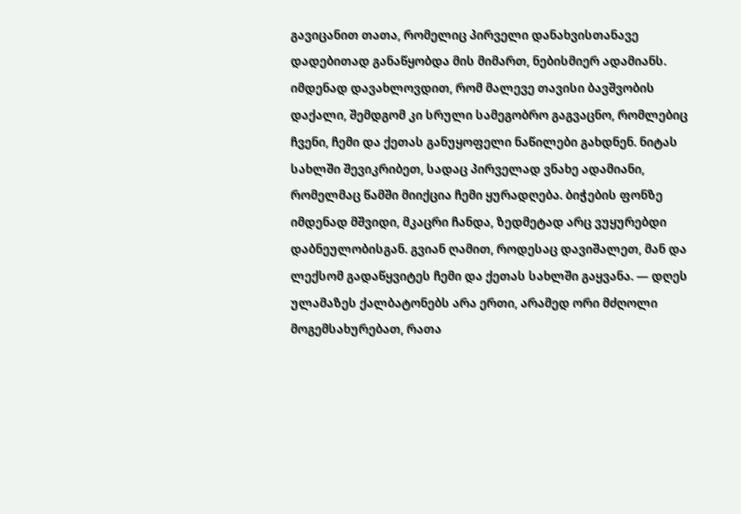გავიცანით თათა, რომელიც პირველი დანახვისთანავე დადებითად განაწყობდა მის მიმართ, ნებისმიერ ადამიანს. იმდენად დავახლოვდით, რომ მალევე თავისი ბავშვობის დაქალი, შემდგომ კი სრული სამეგობრო გაგვაცნო, რომლებიც ჩვენი, ჩემი და ქეთას განუყოფელი ნაწილები გახდნენ. ნიტას სახლში შევიკრიბეთ, სადაც პირველად ვნახე ადამიანი, რომელმაც წამში მიიქცია ჩემი ყურადღება. ბიჭების ფონზე იმდენად მშვიდი, მკაცრი ჩანდა, ზედმეტად არც ვუყურებდი დაბნეულობისგან. გვიან ღამით, როდესაც დავიშალეთ, მან და ლექსომ გადაწყვიტეს ჩემი და ქეთას სახლში გაყვანა. — დღეს ულამაზეს ქალბატონებს არა ერთი, არამედ ორი მძღოლი მოგემსახურებათ, რათა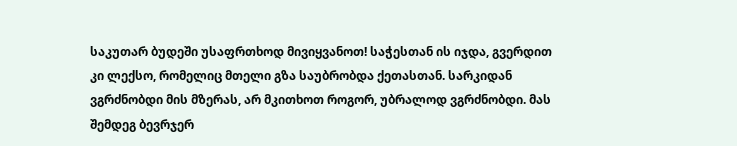საკუთარ ბუდეში უსაფრთხოდ მივიყვანოთ! საჭესთან ის იჯდა, გვერდით კი ლექსო, რომელიც მთელი გზა საუბრობდა ქეთასთან. სარკიდან ვგრძნობდი მის მზერას, არ მკითხოთ როგორ, უბრალოდ ვგრძნობდი. მას შემდეგ ბევრჯერ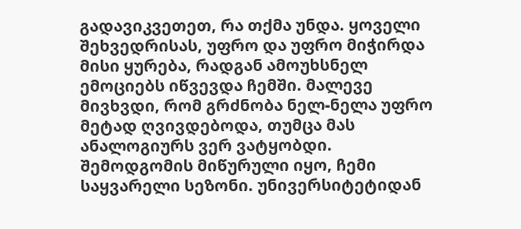გადავიკვეთეთ, რა თქმა უნდა. ყოველი შეხვედრისას, უფრო და უფრო მიჭირდა მისი ყურება, რადგან ამოუხსნელ ემოციებს იწვევდა ჩემში. მალევე მივხვდი, რომ გრძნობა ნელ-ნელა უფრო მეტად ღვივდებოდა, თუმცა მას ანალოგიურს ვერ ვატყობდი. შემოდგომის მიწურული იყო, ჩემი საყვარელი სეზონი. უნივერსიტეტიდან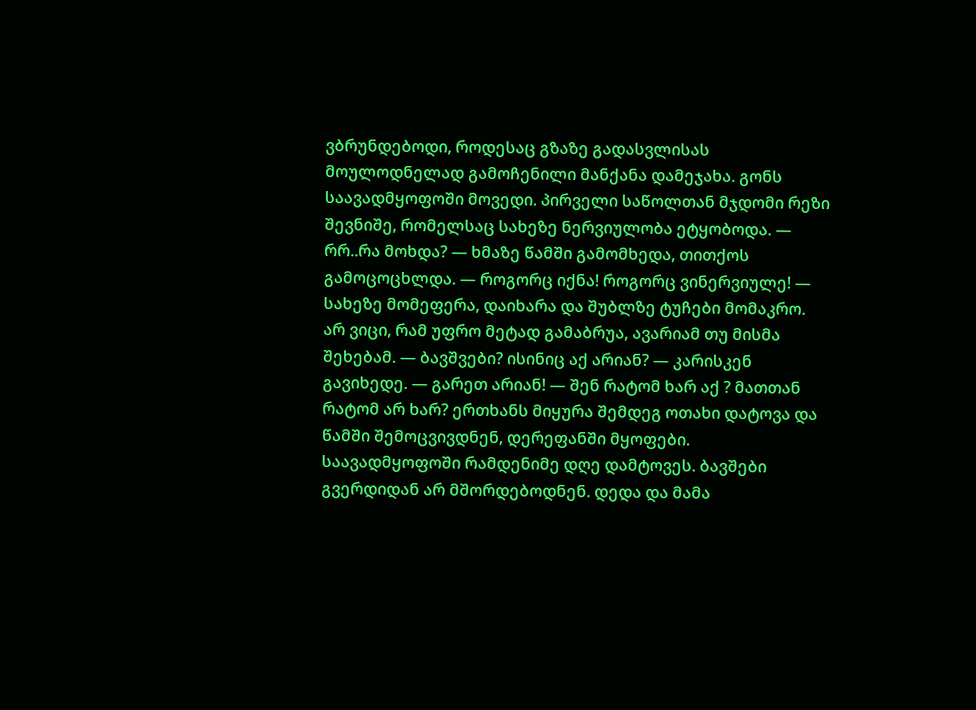ვბრუნდებოდი, როდესაც გზაზე გადასვლისას მოულოდნელად გამოჩენილი მანქანა დამეჯახა. გონს საავადმყოფოში მოვედი. პირველი საწოლთან მჯდომი რეზი შევნიშე, რომელსაც სახეზე ნერვიულობა ეტყობოდა. — რრ..რა მოხდა? — ხმაზე წამში გამომხედა, თითქოს გამოცოცხლდა. — როგორც იქნა! როგორც ვინერვიულე! — სახეზე მომეფერა, დაიხარა და შუბლზე ტუჩები მომაკრო. არ ვიცი, რამ უფრო მეტად გამაბრუა, ავარიამ თუ მისმა შეხებამ. — ბავშვები? ისინიც აქ არიან? — კარისკენ გავიხედე. — გარეთ არიან! — შენ რატომ ხარ აქ ? მათთან რატომ არ ხარ? ერთხანს მიყურა შემდეგ ოთახი დატოვა და წამში შემოცვივდნენ, დერეფანში მყოფები. საავადმყოფოში რამდენიმე დღე დამტოვეს. ბავშები გვერდიდან არ მშორდებოდნენ. დედა და მამა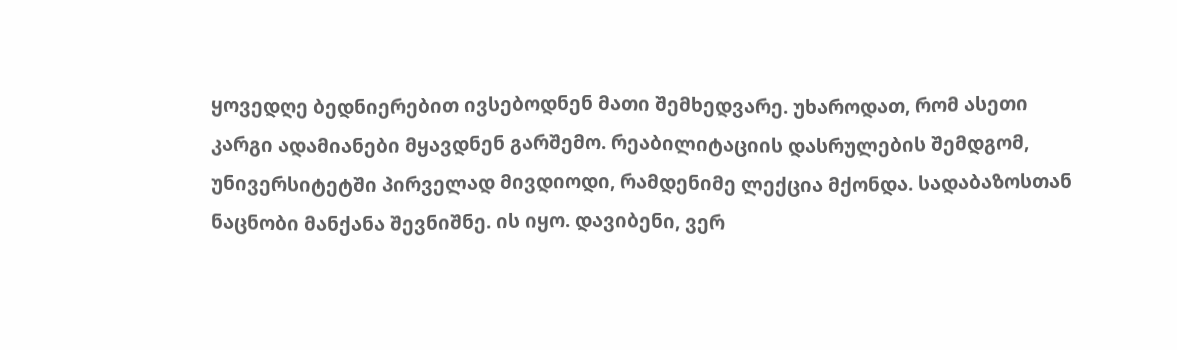ყოვედღე ბედნიერებით ივსებოდნენ მათი შემხედვარე. უხაროდათ, რომ ასეთი კარგი ადამიანები მყავდნენ გარშემო. რეაბილიტაციის დასრულების შემდგომ, უნივერსიტეტში პირველად მივდიოდი, რამდენიმე ლექცია მქონდა. სადაბაზოსთან ნაცნობი მანქანა შევნიშნე. ის იყო. დავიბენი, ვერ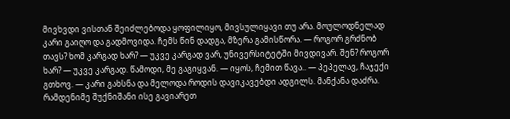მივხვდი ვისთან შეიძლებოდა ყოფილიყო, მივსულიყავი თუ არა. მოულოდნელად კარი გაიღო და გადმოვიდა. ჩემს წინ დადგა, მზერა გამისწორა. — როგორ გრძნობ თავს? ხომ კარგად ხარ? — უკვე კარგად ვარ, უნივერსიტეტში მივდივარ. შენ? როგორ ხარ? — უკვე კარგად. წამოდი, მე გაგიყვან. — იყოს, ჩემით წავა.. — პეპელავ, ჩაჯექი გთხოვ. — კარი გახსნა და მელოდა როდის დავიკავებდი ადგილს. მანქანა დაძრა. რამდენიმე შუქნიშანი ისე გავიარეთ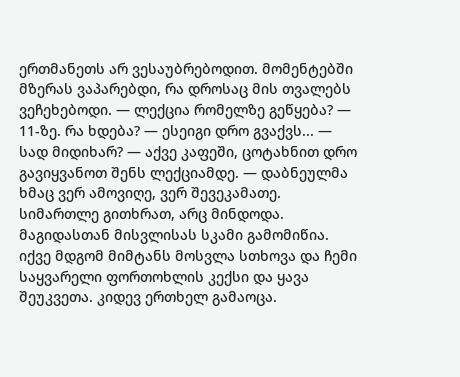ერთმანეთს არ ვესაუბრებოდით. მომენტებში მზერას ვაპარებდი, რა დროსაც მის თვალებს ვეჩეხებოდი. — ლექცია რომელზე გეწყება? — 11-ზე. რა ხდება? — ესეიგი დრო გვაქვს... — სად მიდიხარ? — აქვე კაფეში, ცოტახნით დრო გავიყვანოთ შენს ლექციამდე. — დაბნეულმა ხმაც ვერ ამოვიღე, ვერ შევეკამათე. სიმართლე გითხრათ, არც მინდოდა. მაგიდასთან მისვლისას სკამი გამომიწია. იქვე მდგომ მიმტანს მოსვლა სთხოვა და ჩემი საყვარელი ფორთოხლის კექსი და ყავა შეუკვეთა. კიდევ ერთხელ გამაოცა.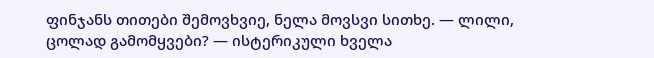ფინჯანს თითები შემოვხვიე, ნელა მოვსვი სითხე. — ლილი, ცოლად გამომყვები? — ისტერიკული ხველა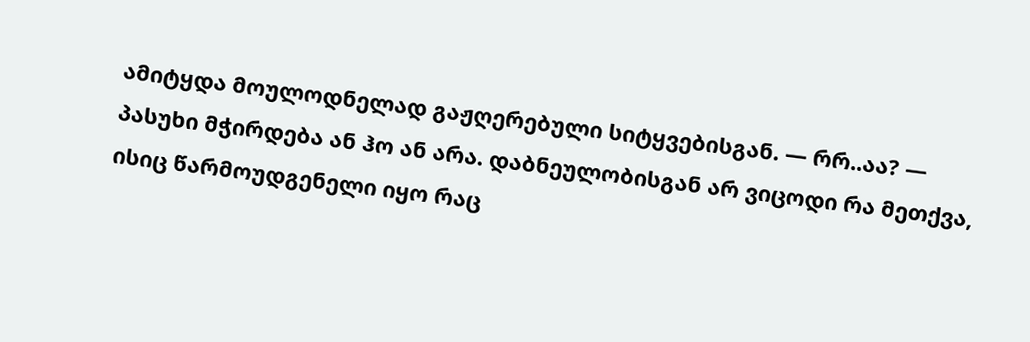ამიტყდა მოულოდნელად გაჟღერებული სიტყვებისგან. — რრ..აა? — პასუხი მჭირდება ან ჰო ან არა. დაბნეულობისგან არ ვიცოდი რა მეთქვა, ისიც წარმოუდგენელი იყო რაც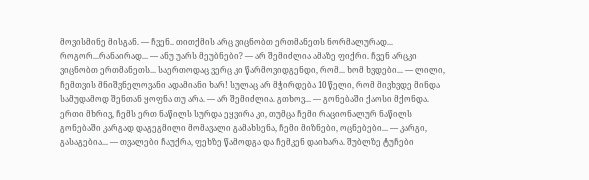მოვისმინე მისგან. — ჩვენ.. თითქმის არც ვიცნობთ ერთმანეთს ნორმალურად... როგორ...რანაირად... — ანუ უარს მეუბნები? — არ შემიძლია ამაზე ფიქრი. ჩვენ არცკი ვიცნობთ ერთმანეთს... საერთოდაც ვერც კი წარმოვიდგენდი, რომ... ხომ ხვდები... — ლილი, ჩემთვის მნიშვნელოვანი ადამიანი ხარ! სულაც არ მჭირდება 10 წელი, რომ მივხვდე მინდა სამუდამოდ შენთან ყოფნა თუ არა. — არ შემიძლია. გთხოვ... — გონებაში ქაოსი მქონდა. ერთი მხრივ, ჩემს ერთ ნაწილს სურდა ეყვირა კი, თუმცა ჩემი რაციონალურ ნაწილს გონებაში კარგად დაგეგმილი მომავალი გამახსენა, ჩემი მიზნები, ოცნებები... — კარგი, გასაგებია... — თვალები ჩაუქრა, ფეხზე წამოდგა და ჩემკენ დაიხარა. შუბლზე ტუჩები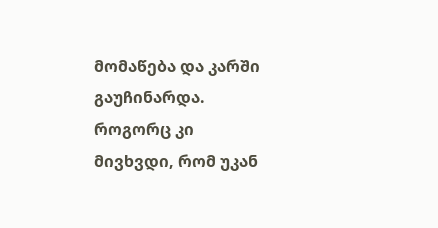მომაწება და კარში გაუჩინარდა. როგორც კი მივხვდი, რომ უკან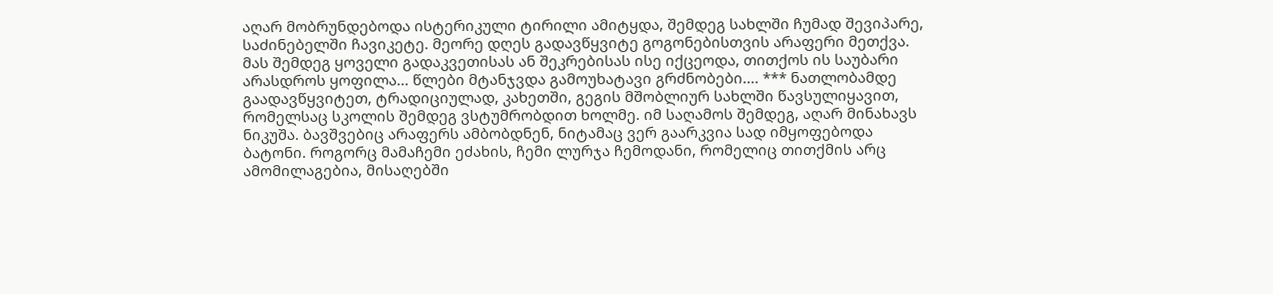აღარ მობრუნდებოდა ისტერიკული ტირილი ამიტყდა, შემდეგ სახლში ჩუმად შევიპარე, საძინებელში ჩავიკეტე. მეორე დღეს გადავწყვიტე გოგონებისთვის არაფერი მეთქვა. მას შემდეგ ყოველი გადაკვეთისას ან შეკრებისას ისე იქცეოდა, თითქოს ის საუბარი არასდროს ყოფილა... წლები მტანჯვდა გამოუხატავი გრძნობები.... *** ნათლობამდე გაადავწყვიტეთ, ტრადიციულად, კახეთში, გეგის მშობლიურ სახლში წავსულიყავით, რომელსაც სკოლის შემდეგ ვსტუმრობდით ხოლმე. იმ საღამოს შემდეგ, აღარ მინახავს ნიკუშა. ბავშვებიც არაფერს ამბობდნენ, ნიტამაც ვერ გაარკვია სად იმყოფებოდა ბატონი. როგორც მამაჩემი ეძახის, ჩემი ლურჯა ჩემოდანი, რომელიც თითქმის არც ამომილაგებია, მისაღებში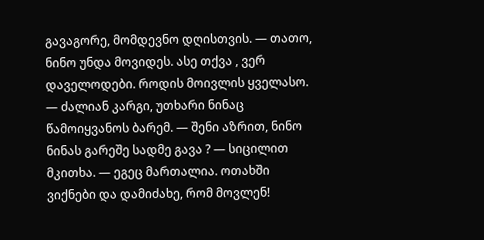გავაგორე, მომდევნო დღისთვის. — თათო, ნინო უნდა მოვიდეს. ასე თქვა , ვერ დაველოდები. როდის მოივლის ყველასო. — ძალიან კარგი, უთხარი ნინაც წამოიყვანოს ბარემ. — შენი აზრით, ნინო ნინას გარეშე სადმე გავა ? — სიცილით მკითხა. — ეგეც მართალია. ოთახში ვიქნები და დამიძახე, რომ მოვლენ!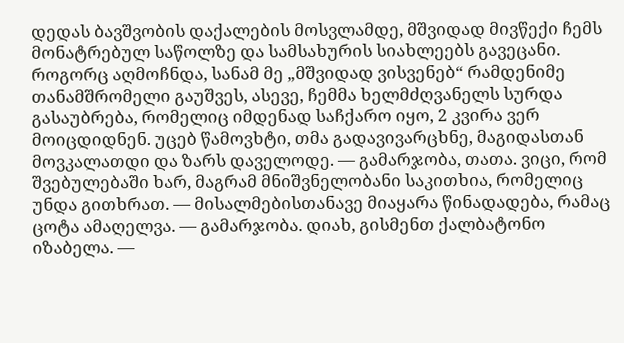დედას ბავშვობის დაქალების მოსვლამდე, მშვიდად მივწექი ჩემს მონატრებულ საწოლზე და სამსახურის სიახლეებს გავეცანი. როგორც აღმოჩნდა, სანამ მე „მშვიდად ვისვენებ“ რამდენიმე თანამშრომელი გაუშვეს, ასევე, ჩემმა ხელმძღვანელს სურდა გასაუბრება, რომელიც იმდენად საჩქარო იყო, 2 კვირა ვერ მოიცდიდნენ. უცებ წამოვხტი, თმა გადავივარცხნე, მაგიდასთან მოვკალათდი და ზარს დაველოდე. — გამარჯობა, თათა. ვიცი, რომ შვებულებაში ხარ, მაგრამ მნიშვნელობანი საკითხია, რომელიც უნდა გითხრათ. — მისალმებისთანავე მიაყარა წინადადება, რამაც ცოტა ამაღელვა. — გამარჯობა. დიახ, გისმენთ ქალბატონო იზაბელა. —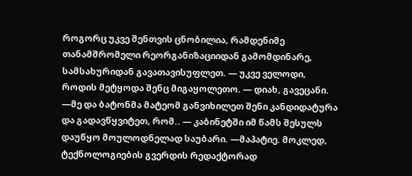როგორც უკვე შენთვის ცნობილია, რამდენიმე თანამშრომელი რეორგანიზაციიდან გამომდინარე, სამსახურიდან გავათავისუფლეთ. — უკვე ველოდი, როდის მეტყოდა შენც მიგაყოლეთო. — დიახ, გავეცანი. —მე და ბატონმა მატეომ განვიხილეთ შენი კანდიდატურა და გადავწყვიტეთ, რომ.. — კაბინეტში იმ წამს შესულს დაუწყო მოულოდნელად საუბარი. —მაპატიე. მოკლედ, ტექნოლოგიების გვერდის რედაქტორად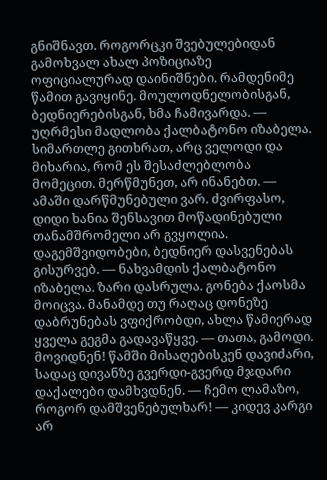გნიშნავთ. როგორცკი შვებულებიდან გამოხვალ ახალ პოზიციაზე ოფიციალურად დაინიშნები. რამდენიმე წამით გავიყინე. მოულოდნელობისგან, ბედნიერებისგან, ხმა ჩამივარდა. — უღრმესი მადლობა ქალბატონო იზაბელა. სიმართლე გითხრათ, არც ველოდი და მიხარია, რომ ეს შესაძლებლობა მომეცით. მერწმუნეთ, არ ინანებთ. — ამაში დარწმუნებული ვარ. ძვირფასო, დიდი ხანია შენსავით მოწადინებული თანამშრომელი არ გვყოლია. დაგემშვიდობები, ბედნიერ დასვენებას გისურვებ. — ნახვამდის ქალბატონო იზაბელა. ზარი დასრულა. გონება ქაოსმა მოიცვა. მანამდე თუ რაღაც დონეზე დაბრუნებას ვფიქრობდი, ახლა წამიერად ყველა გეგმა გადავაწყვე. — თათა, გამოდი. მოვიდნენ! წამში მისაღებისკენ დავიძარი, სადაც დივანზე გვერდი-გვერდ მჯდარი დაქალები დამხვდნენ. — ჩემო ლამაზო, როგორ დამშვენებულხარ! — კიდევ კარგი არ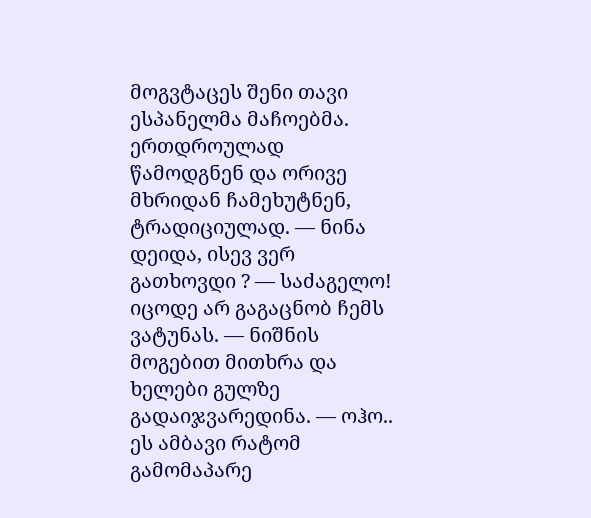მოგვტაცეს შენი თავი ესპანელმა მაჩოებმა. ერთდროულად წამოდგნენ და ორივე მხრიდან ჩამეხუტნენ, ტრადიციულად. — ნინა დეიდა, ისევ ვერ გათხოვდი ? — საძაგელო! იცოდე არ გაგაცნობ ჩემს ვატუნას. — ნიშნის მოგებით მითხრა და ხელები გულზე გადაიჯვარედინა. — ოჰო.. ეს ამბავი რატომ გამომაპარე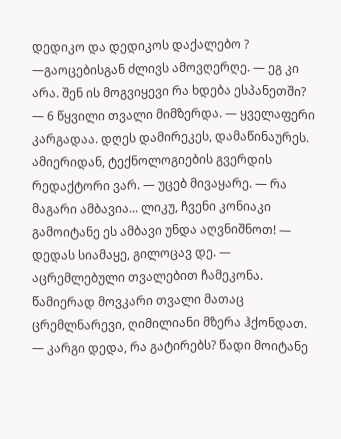დედიკო და დედიკოს დაქალებო ? —გაოცებისგან ძლივს ამოვღერღე. — ეგ კი არა. შენ ის მოგვიყევი რა ხდება ესპანეთში? — 6 წყვილი თვალი მიმზერდა. — ყველაფერი კარგადაა. დღეს დამირეკეს, დამაწინაურეს. ამიერიდან, ტექნოლოგიების გვერდის რედაქტორი ვარ. — უცებ მივაყარე. — რა მაგარი ამბავია... ლიკუ, ჩვენი კონიაკი გამოიტანე ეს ამბავი უნდა აღვნიშნოთ! — დედას სიამაყე, გილოცავ დე. — აცრემლებული თვალებით ჩამეკონა. წამიერად მოვკარი თვალი მათაც ცრემლნარევი, ღიმილიანი მზერა ჰქონდათ. — კარგი დედა, რა გატირებს? წადი მოიტანე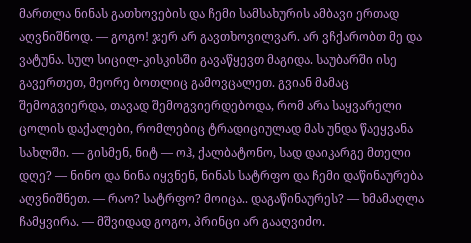მართლა ნინას გათხოვების და ჩემი სამსახურის ამბავი ერთად აღვნიშნოდ. — გოგო! ჯერ არ გავთხოვილვარ. არ ვჩქარობთ მე და ვატუნა. სულ სიცილ-კისკისში გავაწყევთ მაგიდა. საუბარში ისე გავერთეთ, მეორე ბოთლიც გამოვცალეთ. გვიან მამაც შემოგვიერდა, თავად შემოგვიერდებოდა, რომ არა საყვარელი ცოლის დაქალები, რომლებიც ტრადიციულად მას უნდა წაეყვანა სახლში. — გისმენ, ნიტ — ოჰ, ქალბატონო, სად დაიკარგე მთელი დღე? — ნინო და ნინა იყვნენ, ნინას სატრფო და ჩემი დაწინაურება აღვნიშნეთ. — რაო? სატრფო? მოიცა.. დაგაწინაურეს? — ხმამაღლა ჩამყვირა. — მშვიდად გოგო, პრინცი არ გააღვიძო.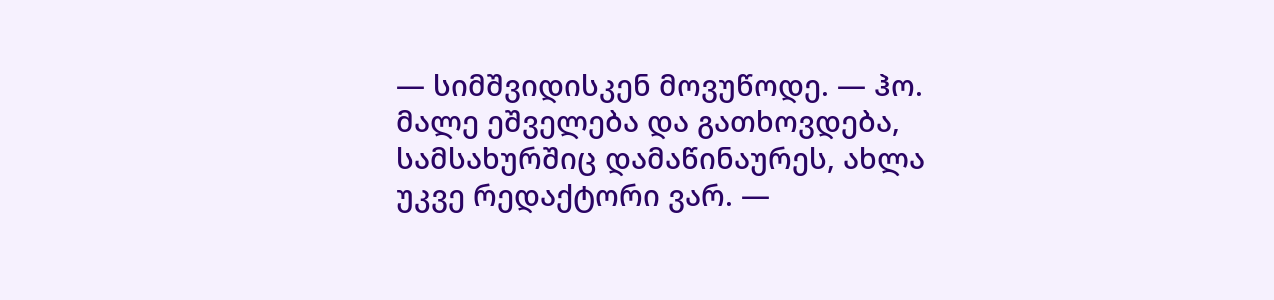— სიმშვიდისკენ მოვუწოდე. — ჰო. მალე ეშველება და გათხოვდება, სამსახურშიც დამაწინაურეს, ახლა უკვე რედაქტორი ვარ. —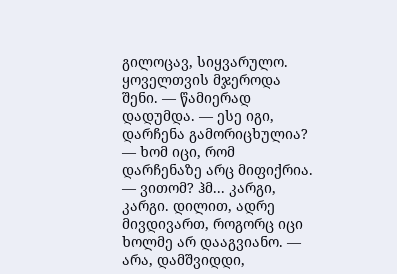გილოცავ, სიყვარულო. ყოველთვის მჯეროდა შენი. — წამიერად დადუმდა. — ესე იგი, დარჩენა გამორიცხულია? — ხომ იცი, რომ დარჩენაზე არც მიფიქრია. — ვითომ? ჰმ... კარგი, კარგი. დილით, ადრე მივდივართ, როგორც იცი ხოლმე არ დააგვიანო. — არა, დამშვიდდი,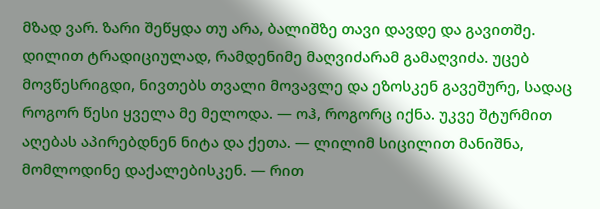მზად ვარ. ზარი შეწყდა თუ არა, ბალიშზე თავი დავდე და გავითშე. დილით ტრადიციულად, რამდენიმე მაღვიძარამ გამაღვიძა. უცებ მოვწესრიგდი, ნივთებს თვალი მოვავლე და ეზოსკენ გავეშურე, სადაც როგორ წესი ყველა მე მელოდა. — ოჰ, როგორც იქნა. უკვე შტურმით აღებას აპირებდნენ ნიტა და ქეთა. — ლილიმ სიცილით მანიშნა, მომლოდინე დაქალებისკენ. — რით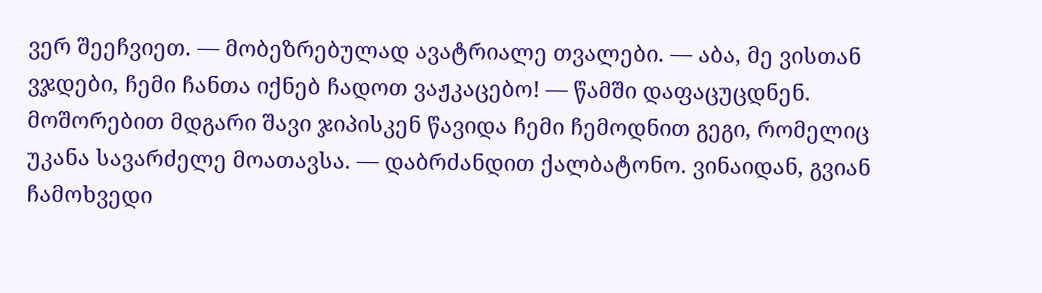ვერ შეეჩვიეთ. — მობეზრებულად ავატრიალე თვალები. — აბა, მე ვისთან ვჯდები, ჩემი ჩანთა იქნებ ჩადოთ ვაჟკაცებო! — წამში დაფაცუცდნენ. მოშორებით მდგარი შავი ჯიპისკენ წავიდა ჩემი ჩემოდნით გეგი, რომელიც უკანა სავარძელე მოათავსა. — დაბრძანდით ქალბატონო. ვინაიდან, გვიან ჩამოხვედი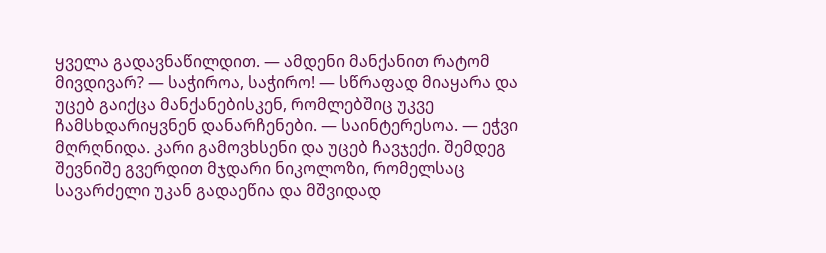ყველა გადავნაწილდით. — ამდენი მანქანით რატომ მივდივარ? — საჭიროა, საჭირო! — სწრაფად მიაყარა და უცებ გაიქცა მანქანებისკენ, რომლებშიც უკვე ჩამსხდარიყვნენ დანარჩენები. — საინტერესოა. — ეჭვი მღრღნიდა. კარი გამოვხსენი და უცებ ჩავჯექი. შემდეგ შევნიშე გვერდით მჯდარი ნიკოლოზი, რომელსაც სავარძელი უკან გადაეწია და მშვიდად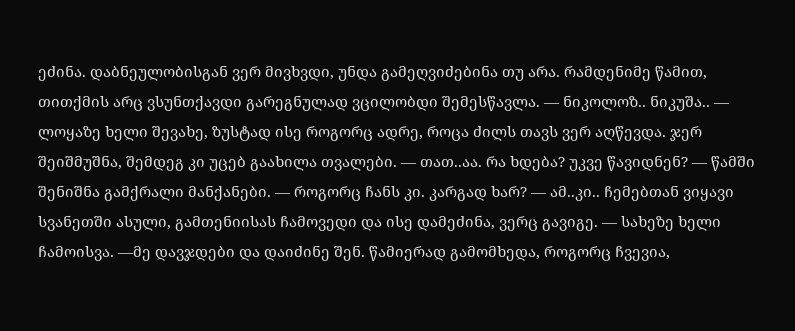ეძინა. დაბნეულობისგან ვერ მივხვდი, უნდა გამეღვიძებინა თუ არა. რამდენიმე წამით, თითქმის არც ვსუნთქავდი გარეგნულად ვცილობდი შემესწავლა. — ნიკოლოზ.. ნიკუშა.. — ლოყაზე ხელი შევახე, ზუსტად ისე როგორც ადრე, როცა ძილს თავს ვერ აღწევდა. ჯერ შეიშმუშნა, შემდეგ კი უცებ გაახილა თვალები. — თათ..აა. რა ხდება? უკვე წავიდნენ? — წამში შენიშნა გამქრალი მანქანები. — როგორც ჩანს კი. კარგად ხარ? — ამ..კი.. ჩემებთან ვიყავი სვანეთში ასული, გამთენიისას ჩამოვედი და ისე დამეძინა, ვერც გავიგე. — სახეზე ხელი ჩამოისვა. —მე დავჯდები და დაიძინე შენ. წამიერად გამომხედა, როგორც ჩვევია,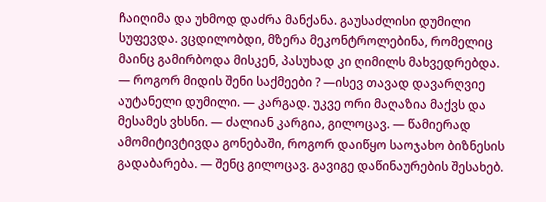ჩაიღიმა და უხმოდ დაძრა მანქანა. გაუსაძლისი დუმილი სუფევდა. ვცდილობდი, მზერა მეკონტროლებინა, რომელიც მაინც გამირბოდა მისკენ, პასუხად კი ღიმილს მახვედრებდა. — როგორ მიდის შენი საქმეები ? —ისევ თავად დავარღვიე აუტანელი დუმილი. — კარგად. უკვე ორი მაღაზია მაქვს და მესამეს ვხსნი. — ძალიან კარგია, გილოცავ. — წამიერად ამომიტივტივდა გონებაში, როგორ დაიწყო საოჯახო ბიზნესის გადაბარება. — შენც გილოცავ. გავიგე დაწინაურების შესახებ.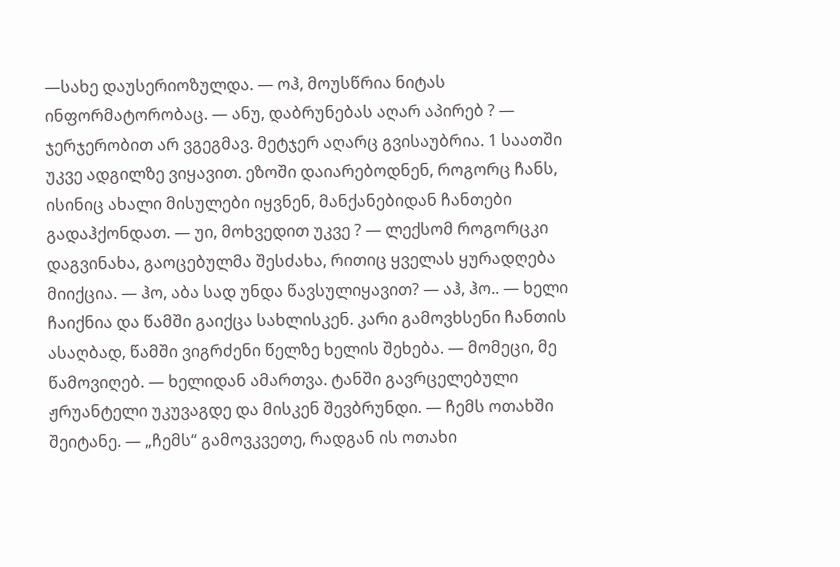—სახე დაუსერიოზულდა. — ოჰ, მოუსწრია ნიტას ინფორმატორობაც. — ანუ, დაბრუნებას აღარ აპირებ ? — ჯერჯერობით არ ვგეგმავ. მეტჯერ აღარც გვისაუბრია. 1 საათში უკვე ადგილზე ვიყავით. ეზოში დაიარებოდნენ, როგორც ჩანს, ისინიც ახალი მისულები იყვნენ, მანქანებიდან ჩანთები გადაჰქონდათ. — უი, მოხვედით უკვე ? — ლექსომ როგორცკი დაგვინახა, გაოცებულმა შესძახა, რითიც ყველას ყურადღება მიიქცია. — ჰო, აბა სად უნდა წავსულიყავით? — აჰ, ჰო.. — ხელი ჩაიქნია და წამში გაიქცა სახლისკენ. კარი გამოვხსენი ჩანთის ასაღბად, წამში ვიგრძენი წელზე ხელის შეხება. — მომეცი, მე წამოვიღებ. — ხელიდან ამართვა. ტანში გავრცელებული ჟრუანტელი უკუვაგდე და მისკენ შევბრუნდი. — ჩემს ოთახში შეიტანე. — „ჩემს“ გამოვკვეთე, რადგან ის ოთახი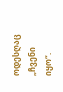ოდესღაც „ჩვენი იყო“.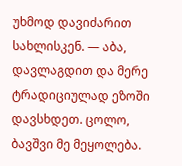უხმოდ დავიძარით სახლისკენ. — აბა, დავლაგდით და მერე ტრადიციულად ეზოში დავსხდეთ. ცოლო, ბავშვი მე მეყოლება.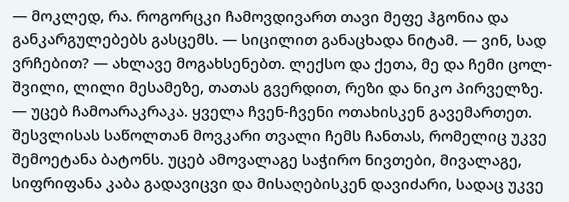— მოკლედ, რა. როგორცკი ჩამოვდივართ თავი მეფე ჰგონია და განკარგულებებს გასცემს. — სიცილით განაცხადა ნიტამ. — ვინ, სად ვრჩებით? — ახლავე მოგახსენებთ. ლექსო და ქეთა, მე და ჩემი ცოლ-შვილი, ლილი მესამეზე, თათას გვერდით, რეზი და ნიკო პირველზე. — უცებ ჩამოარაკრაკა. ყველა ჩვენ-ჩვენი ოთახისკენ გავემართეთ. შესვლისას საწოლთან მოვკარი თვალი ჩემს ჩანთას, რომელიც უკვე შემოეტანა ბატონს. უცებ ამოვალაგე საჭირო ნივთები, მივალაგე, სიფრიფანა კაბა გადავიცვი და მისაღებისკენ დავიძარი, სადაც უკვე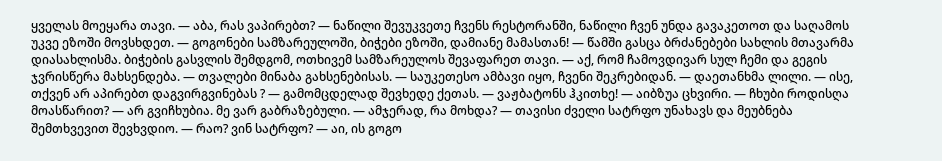ყველას მოეყარა თავი. — აბა, რას ვაპირებთ? — ნაწილი შევუკვეთე ჩვენს რესტორანში, ნაწილი ჩვენ უნდა გავაკეთოთ და საღამოს უკვე ეზოში მოვსხდეთ. — გოგონები სამზარეულოში, ბიჭები ეზოში, დამიანე მამასთან! — წამში გასცა ბრძანებები სახლის მთავარმა დიასახლისმა. ბიჭების გასვლის შემდგომ, ოთხივემ სამზარეულოს შევაფარეთ თავი. — აქ, რომ ჩამოვდივარ სულ ჩემი და გეგის ჯვრისწერა მახსენდება. — თვალები მინაბა გახსენებისას. — საუკეთესო ამბავი იყო, ჩვენი შეკრებიდან. — დაეთანხმა ლილი. — ისე, თქვენ არ აპირებთ დაგვირგვინებას ? — გამომცდელად შევხედე ქეთას. — ვაჟბატონს ჰკითხე! — აიბზუა ცხვირი. — ჩხუბი როდისღა მოასწარით? — არ გვიჩხუბია. მე ვარ გაბრაზებული. — ამჯერად, რა მოხდა? — თავისი ძველი სატრფო უნახავს და მეუბნება შემთხვევით შევხვდიო. — რაო? ვინ სატრფო? — აი, ის გოგო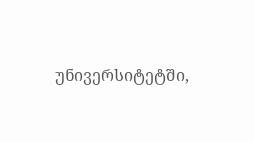უნივერსიტეტში,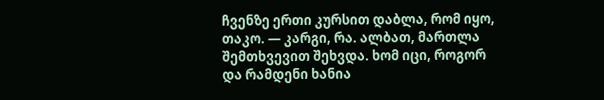ჩვენზე ერთი კურსით დაბლა, რომ იყო, თაკო. — კარგი, რა. ალბათ, მართლა შემთხვევით შეხვდა. ხომ იცი, როგორ და რამდენი ხანია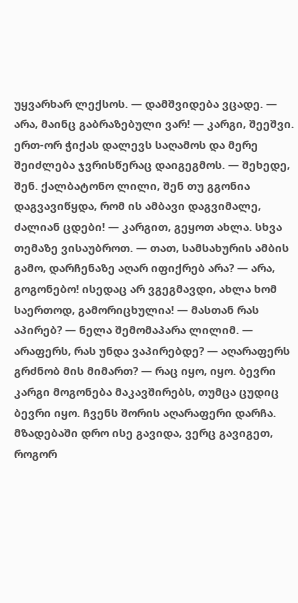უყვარხარ ლექსოს. — დამშვიდება ვცადე. — არა, მაინც გაბრაზებული ვარ! — კარგი, შეეშვი. ერთ-ორ ჭიქას დალევს საღამოს და მერე შეიძლება ჯვრისწერაც დაიგეგმოს. — შეხედე, შენ. ქალბატონო ლილი, შენ თუ გგონია დაგვავიწყდა, რომ ის ამბავი დაგვიმალე, ძალიან ცდები! — კარგით, გეყოთ ახლა. სხვა თემაზე ვისაუბროთ. — თათ, სამსახურის ამბის გამო, დარჩენაზე აღარ იფიქრებ არა? — არა, გოგონებო! ისედაც არ ვგეგმავდი, ახლა ხომ საერთოდ, გამორიცხულია! — მასთან რას აპირებ? — ნელა შემომაპარა ლილიმ. — არაფერს, რას უნდა ვაპირებდე? — აღარაფერს გრძნობ მის მიმართ? — რაც იყო, იყო. ბევრი კარგი მოგონება მაკავშირებს, თუმცა ცუდიც ბევრი იყო. ჩვენს შორის აღარაფერი დარჩა. მზადებაში დრო ისე გავიდა, ვერც გავიგეთ, როგორ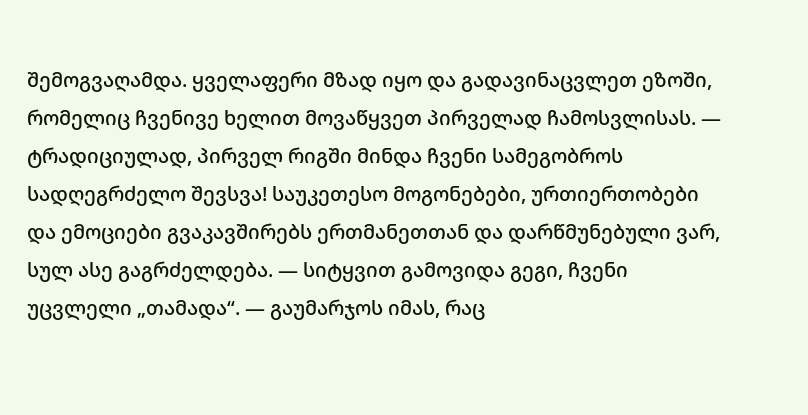შემოგვაღამდა. ყველაფერი მზად იყო და გადავინაცვლეთ ეზოში, რომელიც ჩვენივე ხელით მოვაწყვეთ პირველად ჩამოსვლისას. — ტრადიციულად, პირველ რიგში მინდა ჩვენი სამეგობროს სადღეგრძელო შევსვა! საუკეთესო მოგონებები, ურთიერთობები და ემოციები გვაკავშირებს ერთმანეთთან და დარწმუნებული ვარ, სულ ასე გაგრძელდება. — სიტყვით გამოვიდა გეგი, ჩვენი უცვლელი „თამადა“. — გაუმარჯოს იმას, რაც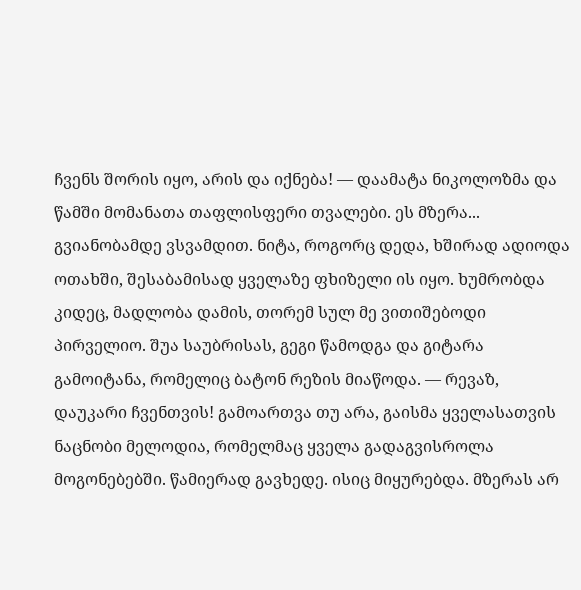ჩვენს შორის იყო, არის და იქნება! — დაამატა ნიკოლოზმა და წამში მომანათა თაფლისფერი თვალები. ეს მზერა... გვიანობამდე ვსვამდით. ნიტა, როგორც დედა, ხშირად ადიოდა ოთახში, შესაბამისად ყველაზე ფხიზელი ის იყო. ხუმრობდა კიდეც, მადლობა დამის, თორემ სულ მე ვითიშებოდი პირველიო. შუა საუბრისას, გეგი წამოდგა და გიტარა გამოიტანა, რომელიც ბატონ რეზის მიაწოდა. — რევაზ, დაუკარი ჩვენთვის! გამოართვა თუ არა, გაისმა ყველასათვის ნაცნობი მელოდია, რომელმაც ყველა გადაგვისროლა მოგონებებში. წამიერად გავხედე. ისიც მიყურებდა. მზერას არ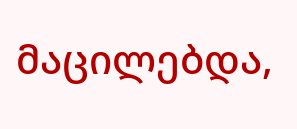მაცილებდა,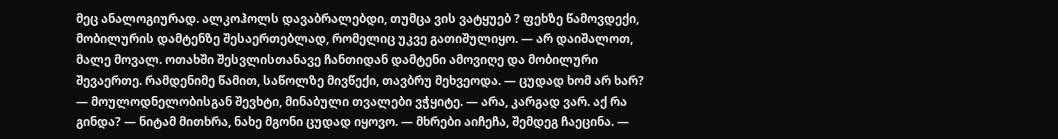მეც ანალოგიურად. ალკოჰოლს დავაბრალებდი, თუმცა ვის ვატყუებ ? ფეხზე წამოვდექი, მობილურის დამტენზე შესაერთებლად, რომელიც უკვე გათიშულიყო. — არ დაიშალოთ, მალე მოვალ. ოთახში შესვლისთანავე ჩანთიდან დამტენი ამოვიღე და მობილური შევაერთე. რამდენიმე წამით, საწოლზე მივწექი, თავბრუ მეხვეოდა. — ცუდად ხომ არ ხარ? — მოულოდნელობისგან შევხტი, მინაბული თვალები ვჭყიტე. — არა, კარგად ვარ. აქ რა გინდა? — ნიტამ მითხრა, ნახე მგონი ცუდად იყოვო. — მხრები აიჩეჩა, შემდეგ ჩაეცინა. —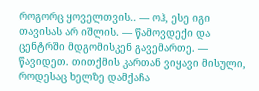როგორც ყოველთვის.. — ოჰ, ესე იგი თავისას არ იშლის. — წამოვდექი და ცენტრში მდგომისკენ გავემართე. — წავიდეთ. თითქმის კართან ვიყავი მისული, როდესაც ხელზე დამქაჩა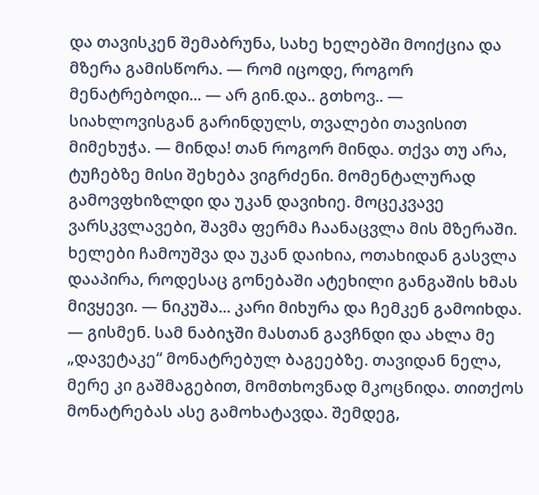და თავისკენ შემაბრუნა, სახე ხელებში მოიქცია და მზერა გამისწორა. — რომ იცოდე, როგორ მენატრებოდი... — არ გინ.და.. გთხოვ.. — სიახლოვისგან გარინდულს, თვალები თავისით მიმეხუჭა. — მინდა! თან როგორ მინდა. თქვა თუ არა, ტუჩებზე მისი შეხება ვიგრძენი. მომენტალურად გამოვფხიზლდი და უკან დავიხიე. მოცეკვავე ვარსკვლავები, შავმა ფერმა ჩაანაცვლა მის მზერაში. ხელები ჩამოუშვა და უკან დაიხია, ოთახიდან გასვლა დააპირა, როდესაც გონებაში ატეხილი განგაშის ხმას მივყევი. — ნიკუშა... კარი მიხურა და ჩემკენ გამოიხდა. — გისმენ. სამ ნაბიჯში მასთან გავჩნდი და ახლა მე „დავეტაკე“ მონატრებულ ბაგეებზე. თავიდან ნელა, მერე კი გაშმაგებით, მომთხოვნად მკოცნიდა. თითქოს მონატრებას ასე გამოხატავდა. შემდეგ,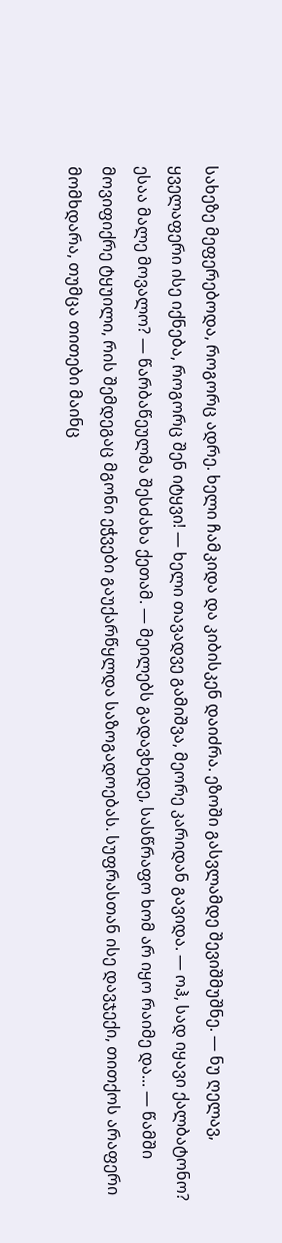სახეზე მეფერებოდა, როგორც ადრე. ხელი ჩამკიდა და კიბისკენ დაიძრა. ეზოში გასვლამდე შევიშმუშნე. — ნუ ღელავ, ყველაფერი ისე იქნება, როგორც შენ იტყვი! — ხელი თავადვე გამიშვა, მეორე კარიდან გავიდა. — ოჰ, სად იყავი ქალბატონო? ესაა მალე მოვალო? — წარბაწეულმა შესძახა ქეთამ. — მეილებს გადავხედე, სასწრაფო ხომ არ იყო რაიმე და... — წამში მოვიფიქრე ტყუილი, რის შემდეგაც მგონი ეჭვები გაუქარწყლდა საზოგადოებას. სუფრასთან ისე დავჯექი, თითქოს არაფერი მომხდარა, თუმცა თითები მაინც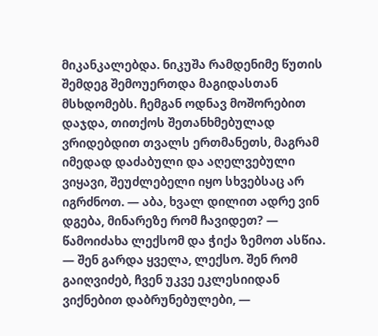მიკანკალებდა. ნიკუშა რამდენიმე წუთის შემდეგ შემოუერთდა მაგიდასთან მსხდომებს. ჩემგან ოდნავ მოშორებით დაჯდა, თითქოს შეთანხმებულად ვრიდებდით თვალს ერთმანეთს, მაგრამ იმედად დაძაბული და აღელვებული ვიყავი, შეუძლებელი იყო სხვებსაც არ იგრძნოთ. — აბა, ხვალ დილით ადრე ვინ დგება, მინარეზე რომ ჩავიდეთ? — წამოიძახა ლექსომ და ჭიქა ზემოთ ასწია. — შენ გარდა ყველა, ლექსო. შენ რომ გაიღვიძებ, ჩვენ უკვე ეკლესიიდან ვიქნებით დაბრუნებულები, —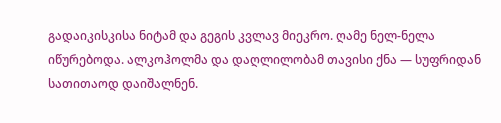გადაიკისკისა ნიტამ და გეგის კვლავ მიეკრო. ღამე ნელ-ნელა იწურებოდა. ალკოჰოლმა და დაღლილობამ თავისი ქნა — სუფრიდან სათითაოდ დაიშალნენ.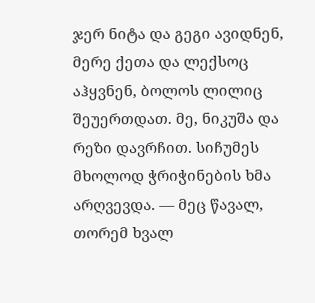ჯერ ნიტა და გეგი ავიდნენ, მერე ქეთა და ლექსოც აჰყვნენ, ბოლოს ლილიც შეუერთდათ. მე, ნიკუშა და რეზი დავრჩით. სიჩუმეს მხოლოდ ჭრიჭინების ხმა არღვევდა. — მეც წავალ, თორემ ხვალ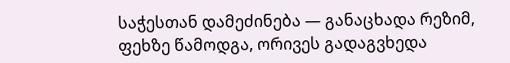საჭესთან დამეძინება — განაცხადა რეზიმ, ფეხზე წამოდგა, ორივეს გადაგვხედა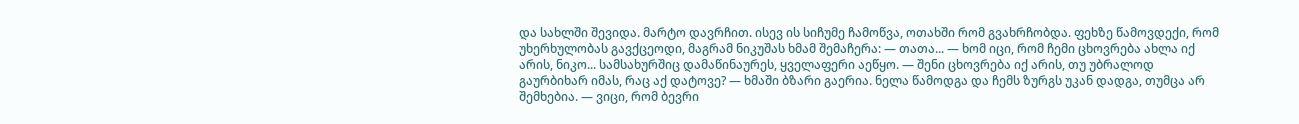და სახლში შევიდა. მარტო დავრჩით. ისევ ის სიჩუმე ჩამოწვა, ოთახში რომ გვახრჩობდა. ფეხზე წამოვდექი, რომ უხერხულობას გავქცეოდი, მაგრამ ნიკუშას ხმამ შემაჩერა: — თათა... — ხომ იცი, რომ ჩემი ცხოვრება ახლა იქ არის, ნიკო... სამსახურშიც დამაწინაურეს, ყველაფერი აეწყო. — შენი ცხოვრება იქ არის, თუ უბრალოდ გაურბიხარ იმას, რაც აქ დატოვე? — ხმაში ბზარი გაერია. ნელა წამოდგა და ჩემს ზურგს უკან დადგა, თუმცა არ შემხებია. — ვიცი, რომ ბევრი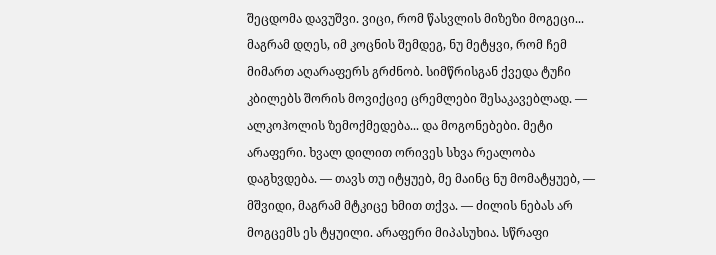შეცდომა დავუშვი. ვიცი, რომ წასვლის მიზეზი მოგეცი... მაგრამ დღეს, იმ კოცნის შემდეგ, ნუ მეტყვი, რომ ჩემ მიმართ აღარაფერს გრძნობ. სიმწრისგან ქვედა ტუჩი კბილებს შორის მოვიქციე ცრემლები შესაკავებლად. — ალკოჰოლის ზემოქმედება... და მოგონებები. მეტი არაფერი. ხვალ დილით ორივეს სხვა რეალობა დაგხვდება. — თავს თუ იტყუებ, მე მაინც ნუ მომატყუებ, — მშვიდი, მაგრამ მტკიცე ხმით თქვა. — ძილის ნებას არ მოგცემს ეს ტყუილი. არაფერი მიპასუხია. სწრაფი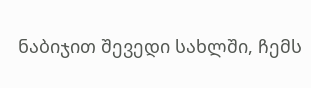ნაბიჯით შევედი სახლში, ჩემს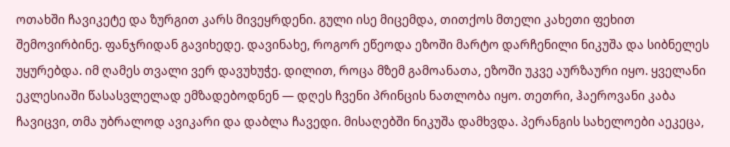ოთახში ჩავიკეტე და ზურგით კარს მივეყრდენი. გული ისე მიცემდა, თითქოს მთელი კახეთი ფეხით შემოვირბინე. ფანჯრიდან გავიხედე. დავინახე, როგორ ეწეოდა ეზოში მარტო დარჩენილი ნიკუშა და სიბნელეს უყურებდა. იმ ღამეს თვალი ვერ დავუხუჭე. დილით, როცა მზემ გამოანათა, ეზოში უკვე აურზაური იყო. ყველანი ეკლესიაში წასასვლელად ემზადებოდნენ — დღეს ჩვენი პრინცის ნათლობა იყო. თეთრი, ჰაეროვანი კაბა ჩავიცვი, თმა უბრალოდ ავიკარი და დაბლა ჩავედი. მისაღებში ნიკუშა დამხვდა. პერანგის სახელოები აეკეცა,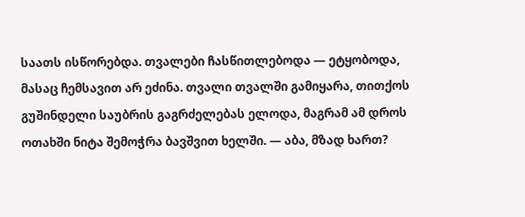საათს ისწორებდა. თვალები ჩასწითლებოდა — ეტყობოდა, მასაც ჩემსავით არ ეძინა. თვალი თვალში გამიყარა, თითქოს გუშინდელი საუბრის გაგრძელებას ელოდა, მაგრამ ამ დროს ოთახში ნიტა შემოჭრა ბავშვით ხელში. — აბა, მზად ხართ?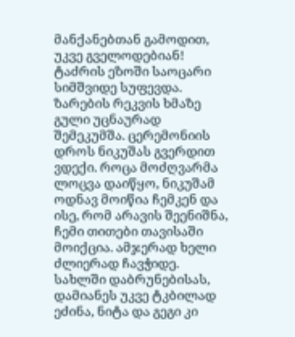მანქანებთან გამოდით, უკვე გველოდებიან! ტაძრის ეზოში საოცარი სიმშვიდე სუფევდა. ზარების რეკვის ხმაზე გული უცნაურად შემეკუმშა. ცერემონიის დროს ნიკუშას გვერდით ვდექი. როცა მოძღვარმა ლოცვა დაიწყო, ნიკუშამ ოდნავ მოიწია ჩემკენ და ისე, რომ არავის შეენიშნა, ჩემი თითები თავისაში მოიქცია. ამჯერად ხელი ძლიერად ჩავჭიდე. სახლში დაბრუნებისას, დამიანეს უკვე ტკბილად ეძინა, ნიტა და გეგი კი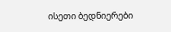ისეთი ბედნიერები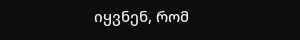იყვნენ, რომ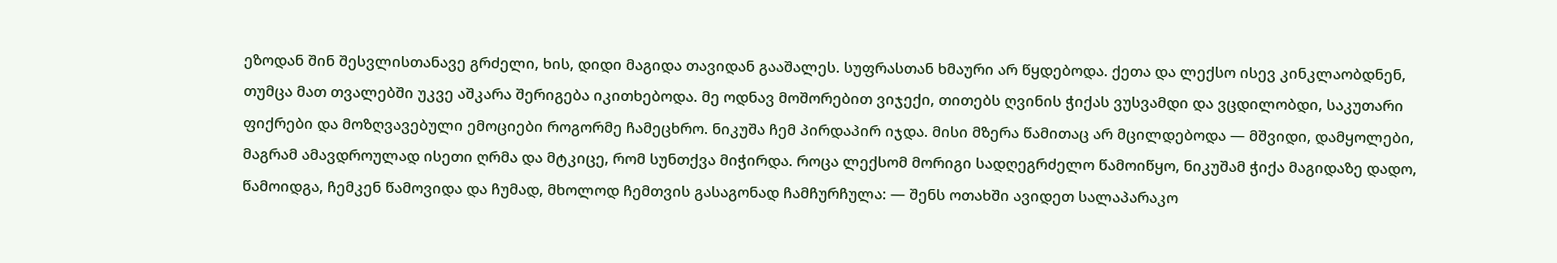ეზოდან შინ შესვლისთანავე გრძელი, ხის, დიდი მაგიდა თავიდან გააშალეს. სუფრასთან ხმაური არ წყდებოდა. ქეთა და ლექსო ისევ კინკლაობდნენ, თუმცა მათ თვალებში უკვე აშკარა შერიგება იკითხებოდა. მე ოდნავ მოშორებით ვიჯექი, თითებს ღვინის ჭიქას ვუსვამდი და ვცდილობდი, საკუთარი ფიქრები და მოზღვავებული ემოციები როგორმე ჩამეცხრო. ნიკუშა ჩემ პირდაპირ იჯდა. მისი მზერა წამითაც არ მცილდებოდა — მშვიდი, დამყოლები, მაგრამ ამავდროულად ისეთი ღრმა და მტკიცე, რომ სუნთქვა მიჭირდა. როცა ლექსომ მორიგი სადღეგრძელო წამოიწყო, ნიკუშამ ჭიქა მაგიდაზე დადო, წამოიდგა, ჩემკენ წამოვიდა და ჩუმად, მხოლოდ ჩემთვის გასაგონად ჩამჩურჩულა: — შენს ოთახში ავიდეთ სალაპარაკო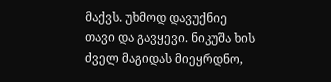მაქვს. უხმოდ დავუქნიე თავი და გავყევი. ნიკუშა ხის ძველ მაგიდას მიეყრდნო,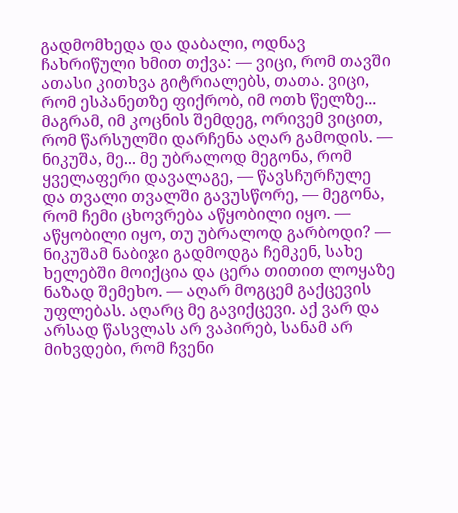გადმომხედა და დაბალი, ოდნავ ჩახრიწული ხმით თქვა: — ვიცი, რომ თავში ათასი კითხვა გიტრიალებს, თათა. ვიცი, რომ ესპანეთზე ფიქრობ, იმ ოთხ წელზე... მაგრამ, იმ კოცნის შემდეგ, ორივემ ვიცით, რომ წარსულში დარჩენა აღარ გამოდის. — ნიკუშა, მე... მე უბრალოდ მეგონა, რომ ყველაფერი დავალაგე, — წავსჩურჩულე და თვალი თვალში გავუსწორე, — მეგონა, რომ ჩემი ცხოვრება აწყობილი იყო. — აწყობილი იყო, თუ უბრალოდ გარბოდი? — ნიკუშამ ნაბიჯი გადმოდგა ჩემკენ, სახე ხელებში მოიქცია და ცერა თითით ლოყაზე ნაზად შემეხო. — აღარ მოგცემ გაქცევის უფლებას. აღარც მე გავიქცევი. აქ ვარ და არსად წასვლას არ ვაპირებ, სანამ არ მიხვდები, რომ ჩვენი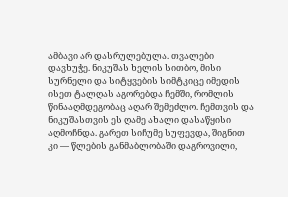ამბავი არ დასრულებულა. თვალები დავხუჭე. ნიკუშას ხელის სითბო, მისი სურნელი და სიტყვების სიმტკიცე იმედის ისეთ ტალღას აგორებდა ჩემში, რომლის წინააღმდეგობაც აღარ შემეძლო. ჩემთვის და ნიკუშასთვის ეს ღამე ახალი დასაწყისი აღმოჩნდა. გარეთ სიჩუმე სუფევდა, შიგნით კი — წლების განმაბლობაში დაგროვილი,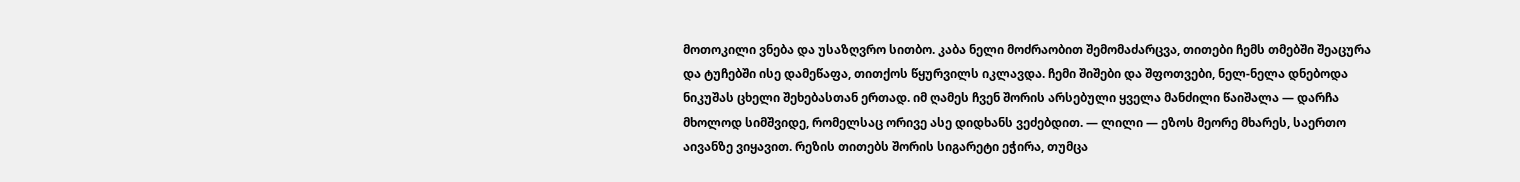მოთოკილი ვნება და უსაზღვრო სითბო. კაბა ნელი მოძრაობით შემომაძარცვა, თითები ჩემს თმებში შეაცურა და ტუჩებში ისე დამეწაფა, თითქოს წყურვილს იკლავდა. ჩემი შიშები და შფოთვები, ნელ-ნელა დნებოდა ნიკუშას ცხელი შეხებასთან ერთად. იმ ღამეს ჩვენ შორის არსებული ყველა მანძილი წაიშალა — დარჩა მხოლოდ სიმშვიდე, რომელსაც ორივე ასე დიდხანს ვეძებდით. — ლილი — ეზოს მეორე მხარეს, საერთო აივანზე ვიყავით. რეზის თითებს შორის სიგარეტი ეჭირა, თუმცა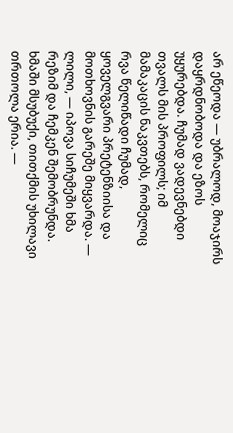არ ეწეოდა — უბრალოდ, მოაჯირს დაყრდნობოდა და ეზოს უყურებდა. ჩუმად ვადევნებდი თვალს მის პროფილს; იმ მამაკაცის ნაკვთებს, რომელიც რვა წელიწადი ჩუმად, ყოველგვარი პრეტენზიისა და მოთხოვნის გარეშე მიყვარდა. — ლილი, — იპოვა სიჩუმეში ხმა რეზიმ და ჩემკენ შემობრუნდა. ხმაში მსუბუქი, თითქმის უხილავი თრთოლა ერია. —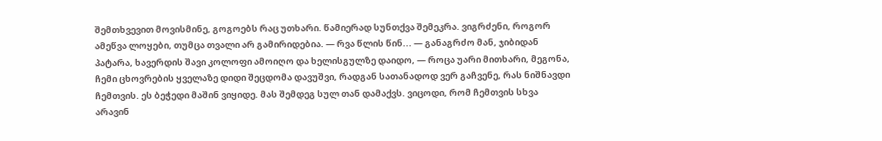შემთხვევით მოვისმინე, გოგოებს რაც უთხარი. წამიერად სუნთქვა შემეკრა. ვიგრძენი, როგორ ამეწვა ლოყები, თუმცა თვალი არ გამირიდებია. — რვა წლის წინ... — განაგრძო მან, ჯიბიდან პატარა, ხავერდის შავი კოლოფი ამოიღო და ხელისგულზე დაიდო, — როცა უარი მითხარი, მეგონა, ჩემი ცხოვრების ყველაზე დიდი შეცდომა დავუშვი, რადგან სათანადოდ ვერ გაჩვენე, რას ნიშნავდი ჩემთვის. ეს ბეჭედი მაშინ ვიყიდე. მას შემდეგ სულ თან დამაქვს. ვიცოდი, რომ ჩემთვის სხვა არავინ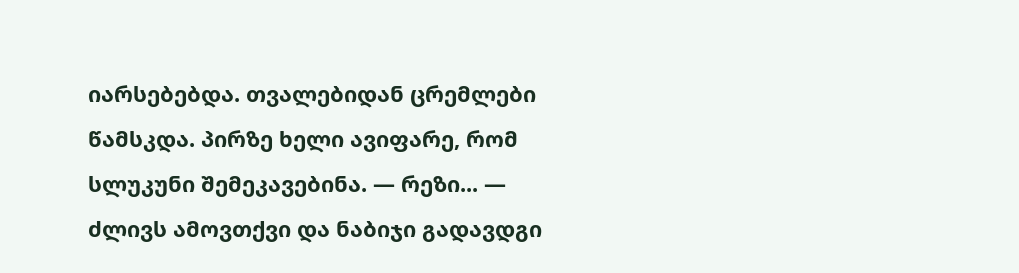იარსებებდა. თვალებიდან ცრემლები წამსკდა. პირზე ხელი ავიფარე, რომ სლუკუნი შემეკავებინა. — რეზი... — ძლივს ამოვთქვი და ნაბიჯი გადავდგი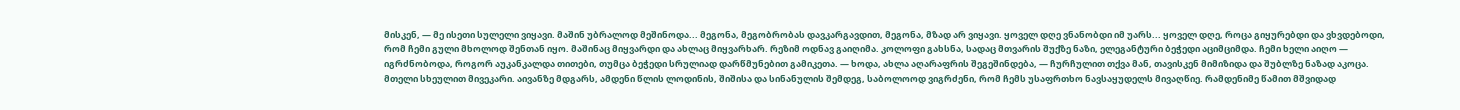მისკენ, — მე ისეთი სულელი ვიყავი. მაშინ უბრალოდ მეშინოდა... მეგონა, მეგობრობას დავკარგავდით, მეგონა, მზად არ ვიყავი. ყოველ დღე ვნანობდი იმ უარს... ყოველ დღე, როცა გიყურებდი და ვხვდებოდი, რომ ჩემი გული მხოლოდ შენთან იყო. მაშინაც მიყვარდი და ახლაც მიყვარხარ. რეზიმ ოდნავ გაიღიმა. კოლოფი გახსნა, სადაც მთვარის შუქზე ნაზი, ელეგანტური ბეჭედი აციმციმდა. ჩემი ხელი აიღო — იგრძნობოდა, როგორ აუკანკალდა თითები, თუმცა ბეჭედი სრულიად დარწმუნებით გამიკეთა. — ხოდა, ახლა აღარაფრის შეგეშინდება, — ჩურჩულით თქვა მან, თავისკენ მიმიზიდა და შუბლზე ნაზად აკოცა. მთელი სხეულით მივეკარი. აივანზე მდგარს, ამდენი წლის ლოდინის, შიშისა და სინანულის შემდეგ, საბოლოოდ ვიგრძენი, რომ ჩემს უსაფრთხო ნავსაყუდელს მივაღწიე. რამდენიმე წამით მშვიდად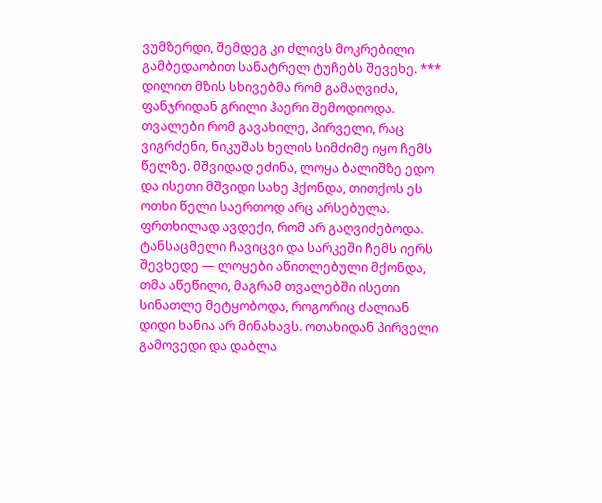ვუმზერდი, შემდეგ კი ძლივს მოკრებილი გამბედაობით სანატრელ ტუჩებს შევეხე. *** დილით მზის სხივებმა რომ გამაღვიძა, ფანჯრიდან გრილი ჰაერი შემოდიოდა. თვალები რომ გავახილე, პირველი, რაც ვიგრძენი, ნიკუშას ხელის სიმძიმე იყო ჩემს წელზე. მშვიდად ეძინა, ლოყა ბალიშზე ედო და ისეთი მშვიდი სახე ჰქონდა, თითქოს ეს ოთხი წელი საერთოდ არც არსებულა. ფრთხილად ავდექი, რომ არ გაღვიძებოდა. ტანსაცმელი ჩავიცვი და სარკეში ჩემს იერს შევხედე — ლოყები აწითლებული მქონდა, თმა აწეწილი, მაგრამ თვალებში ისეთი სინათლე მეტყობოდა, როგორიც ძალიან დიდი ხანია არ მინახავს. ოთახიდან პირველი გამოვედი და დაბლა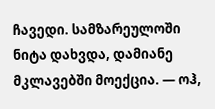ჩავედი. სამზარეულოში ნიტა დახვდა, დამიანე მკლავებში მოექცია. — ოჰ,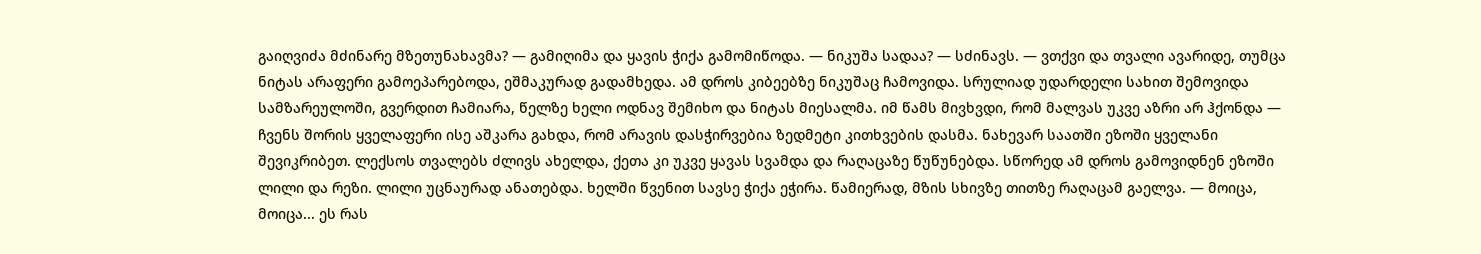გაიღვიძა მძინარე მზეთუნახავმა? — გამიღიმა და ყავის ჭიქა გამომიწოდა. — ნიკუშა სადაა? — სძინავს. — ვთქვი და თვალი ავარიდე, თუმცა ნიტას არაფერი გამოეპარებოდა, ეშმაკურად გადამხედა. ამ დროს კიბეებზე ნიკუშაც ჩამოვიდა. სრულიად უდარდელი სახით შემოვიდა სამზარეულოში, გვერდით ჩამიარა, წელზე ხელი ოდნავ შემიხო და ნიტას მიესალმა. იმ წამს მივხვდი, რომ მალვას უკვე აზრი არ ჰქონდა — ჩვენს შორის ყველაფერი ისე აშკარა გახდა, რომ არავის დასჭირვებია ზედმეტი კითხვების დასმა. ნახევარ საათში ეზოში ყველანი შევიკრიბეთ. ლექსოს თვალებს ძლივს ახელდა, ქეთა კი უკვე ყავას სვამდა და რაღაცაზე წუწუნებდა. სწორედ ამ დროს გამოვიდნენ ეზოში ლილი და რეზი. ლილი უცნაურად ანათებდა. ხელში წვენით სავსე ჭიქა ეჭირა. წამიერად, მზის სხივზე თითზე რაღაცამ გაელვა. — მოიცა, მოიცა... ეს რას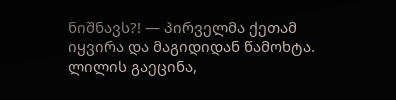ნიშნავს?! — პირველმა ქეთამ იყვირა და მაგიდიდან წამოხტა. ლილის გაეცინა,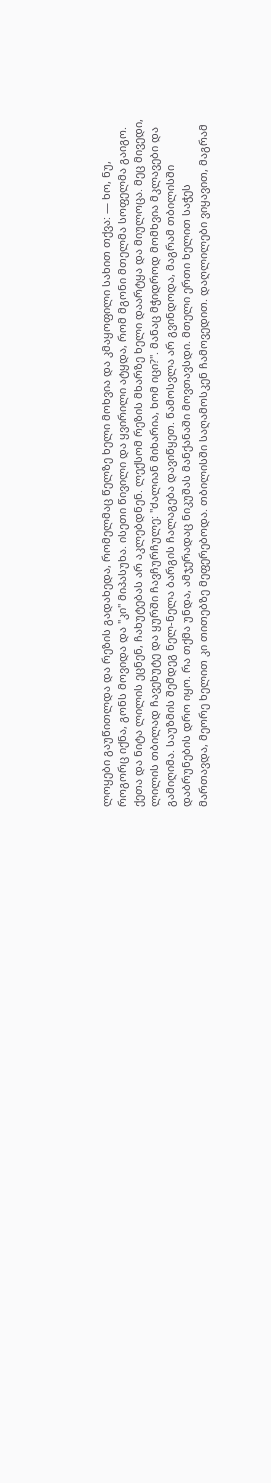ლოყები გაუწითლდა და რეზის გადახედა, რომელმაც წელზე ხელი მოხვია და კმაყოფილი სახით თქვა: — ხო, ნუ, როგორც იქნა, გონს მოვიდა და "კი" მიპასუხა. ისეთი წივილი და ყვირილი ატყდა, რომ მგონი მთელმა სოფელმა გაიგო. ქეთა და ნიტა ლილის ეცნენ, ჩახუტებას არ აკლებდნენ. ლექსომ რეზის მხარზე ხელი დაარტყა და მიულოცა. მეც მივედი, ლილის თბილად ჩავეხუტე და ყურში ჩავჩურჩულე: "ძალიან მიხარია, ხომ იცი?". მანაც მჭიდროდ მომხვია მკლავები და გამიღიმა. საუზმის შემდეგ ნელ-ნელა ბარგის ჩალაგება დავიწყეთ. წამოსვლა არ გვინდოდა, მაგრამ თბილისში დაბრუნების დრო იყო. რა თქმა უნდა, ამჯერადაც ნიკუშას მანქანაში მოვთავსდი. მთელი ერთი ხელით საჭეს მართავდა, მეორე ხელით კი თითებზე მეფერებოდა. თბილისში საღამოსკენ ჩამოვედით. დაღლილები ვიყავით, მაგრამ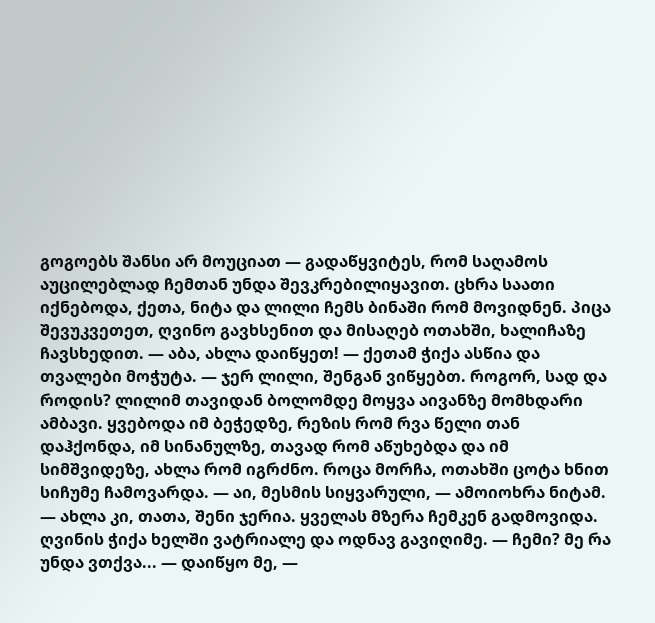გოგოებს შანსი არ მოუციათ — გადაწყვიტეს, რომ საღამოს აუცილებლად ჩემთან უნდა შევკრებილიყავით. ცხრა საათი იქნებოდა, ქეთა, ნიტა და ლილი ჩემს ბინაში რომ მოვიდნენ. პიცა შევუკვეთეთ, ღვინო გავხსენით და მისაღებ ოთახში, ხალიჩაზე ჩავსხედით. — აბა, ახლა დაიწყეთ! — ქეთამ ჭიქა ასწია და თვალები მოჭუტა. — ჯერ ლილი, შენგან ვიწყებთ. როგორ, სად და როდის? ლილიმ თავიდან ბოლომდე მოყვა აივანზე მომხდარი ამბავი. ყვებოდა იმ ბეჭედზე, რეზის რომ რვა წელი თან დაჰქონდა, იმ სინანულზე, თავად რომ აწუხებდა და იმ სიმშვიდეზე, ახლა რომ იგრძნო. როცა მორჩა, ოთახში ცოტა ხნით სიჩუმე ჩამოვარდა. — აი, მესმის სიყვარული, — ამოიოხრა ნიტამ. — ახლა კი, თათა, შენი ჯერია. ყველას მზერა ჩემკენ გადმოვიდა. ღვინის ჭიქა ხელში ვატრიალე და ოდნავ გავიღიმე. — ჩემი? მე რა უნდა ვთქვა... — დაიწყო მე, —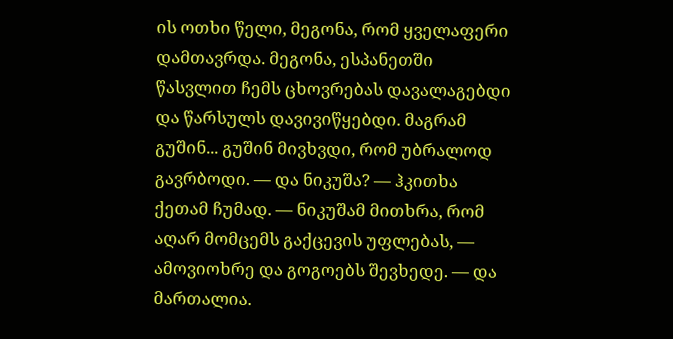ის ოთხი წელი, მეგონა, რომ ყველაფერი დამთავრდა. მეგონა, ესპანეთში წასვლით ჩემს ცხოვრებას დავალაგებდი და წარსულს დავივიწყებდი. მაგრამ გუშინ... გუშინ მივხვდი, რომ უბრალოდ გავრბოდი. — და ნიკუშა? — ჰკითხა ქეთამ ჩუმად. — ნიკუშამ მითხრა, რომ აღარ მომცემს გაქცევის უფლებას, — ამოვიოხრე და გოგოებს შევხედე. — და მართალია.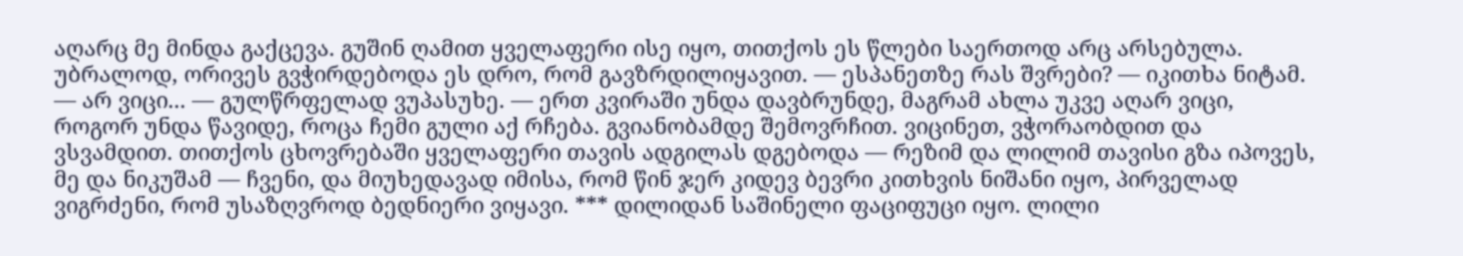აღარც მე მინდა გაქცევა. გუშინ ღამით ყველაფერი ისე იყო, თითქოს ეს წლები საერთოდ არც არსებულა. უბრალოდ, ორივეს გვჭირდებოდა ეს დრო, რომ გავზრდილიყავით. — ესპანეთზე რას შვრები? — იკითხა ნიტამ. — არ ვიცი... — გულწრფელად ვუპასუხე. — ერთ კვირაში უნდა დავბრუნდე, მაგრამ ახლა უკვე აღარ ვიცი, როგორ უნდა წავიდე, როცა ჩემი გული აქ რჩება. გვიანობამდე შემოვრჩით. ვიცინეთ, ვჭორაობდით და ვსვამდით. თითქოს ცხოვრებაში ყველაფერი თავის ადგილას დგებოდა — რეზიმ და ლილიმ თავისი გზა იპოვეს, მე და ნიკუშამ — ჩვენი, და მიუხედავად იმისა, რომ წინ ჯერ კიდევ ბევრი კითხვის ნიშანი იყო, პირველად ვიგრძენი, რომ უსაზღვროდ ბედნიერი ვიყავი. *** დილიდან საშინელი ფაციფუცი იყო. ლილი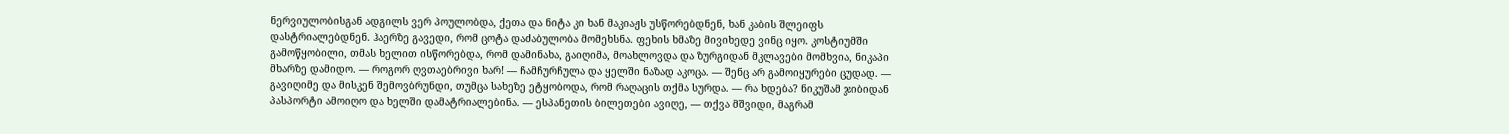ნერვიულობისგან ადგილს ვერ პოულობდა, ქეთა და ნიტა კი ხან მაკიაჟს უსწორებდნენ, ხან კაბის შლეიფს დასტრიალებდნენ. ჰაერზე გავედი, რომ ცოტა დაძაბულობა მომეხსნა. ფეხის ხმაზე მივიხედე ვინც იყო. კოსტიუმში გამოწყობილი, თმას ხელით ისწორებდა, რომ დამინახა, გაიღიმა, მოახლოვდა და ზურგიდან მკლავები მომხვია, ნიკაპი მხარზე დამიდო. — როგორ ღვთაებრივი ხარ! — ჩამჩურჩულა და ყელში ნაზად აკოცა. — შენც არ გამოიყურები ცუდად. — გავიღიმე და მისკენ შემოვბრუნდი, თუმცა სახეზე ეტყობოდა, რომ რაღაცის თქმა სურდა. — რა ხდება? ნიკუშამ ჯიბიდან პასპორტი ამოიღო და ხელში დამატრიალებინა. — ესპანეთის ბილეთები ავიღე, — თქვა მშვიდი, მაგრამ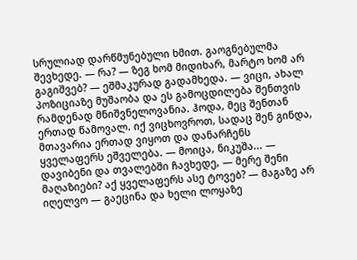სრულიად დარწმუნებული ხმით. გაოგნებულმა შევხედე. — რა? — ზეგ ხომ მიდიხარ, მარტო ხომ არ გაგიშვებ? — ეშმაკურად გადამხედა. — ვიცი, ახალ პოზიციაზე მუშაობა და ეს გამოცდილება შენთვის რამდენად მნიშვნელოვანია. ჰოდა, მეც შენთან ერთად წამოვალ. იქ ვიცხოვროთ, სადაც შენ გინდა, მთავარია ერთად ვიყოთ და დანარჩენს ყველაფერს ეშველება. — მოიცა, ნიკუშა... — დავიბენი და თვალებში ჩავხედე, — მერე შენი მაღაზიები? აქ ყველაფერს ასე ტოვებ? — მაგაზე არ იღელვო — გაეცინა და ხელი ლოყაზე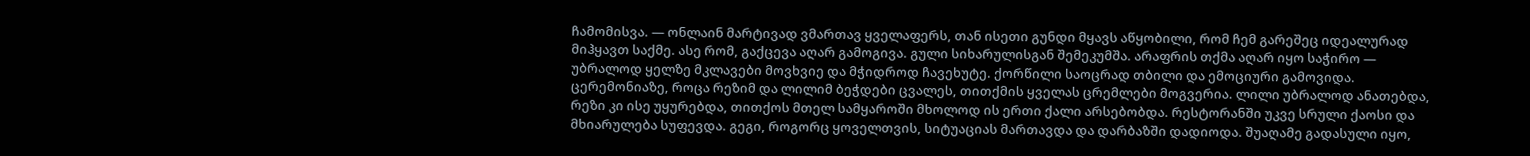ჩამომისვა. — ონლაინ მარტივად ვმართავ ყველაფერს, თან ისეთი გუნდი მყავს აწყობილი, რომ ჩემ გარეშეც იდეალურად მიჰყავთ საქმე. ასე რომ, გაქცევა აღარ გამოგივა. გული სიხარულისგან შემეკუმშა. არაფრის თქმა აღარ იყო საჭირო — უბრალოდ ყელზე მკლავები მოვხვიე და მჭიდროდ ჩავეხუტე. ქორწილი საოცრად თბილი და ემოციური გამოვიდა. ცერემონიაზე, როცა რეზიმ და ლილიმ ბეჭდები ცვალეს, თითქმის ყველას ცრემლები მოგვერია. ლილი უბრალოდ ანათებდა, რეზი კი ისე უყურებდა, თითქოს მთელ სამყაროში მხოლოდ ის ერთი ქალი არსებობდა. რესტორანში უკვე სრული ქაოსი და მხიარულება სუფევდა. გეგი, როგორც ყოველთვის, სიტუაციას მართავდა და დარბაზში დადიოდა. შუაღამე გადასული იყო,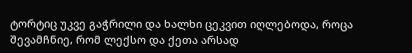ტორტიც უკვე გაჭრილი და ხალხი ცეკვით იღლებოდა, როცა შევამჩნიე, რომ ლექსო და ქეთა არსად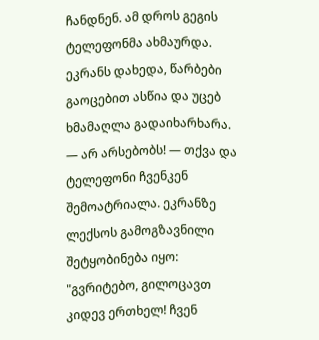ჩანდნენ. ამ დროს გეგის ტელეფონმა ახმაურდა. ეკრანს დახედა, წარბები გაოცებით ასწია და უცებ ხმამაღლა გადაიხარხარა. — არ არსებობს! — თქვა და ტელეფონი ჩვენკენ შემოატრიალა. ეკრანზე ლექსოს გამოგზავნილი შეტყობინება იყო: "გვრიტებო, გილოცავთ კიდევ ერთხელ! ჩვენ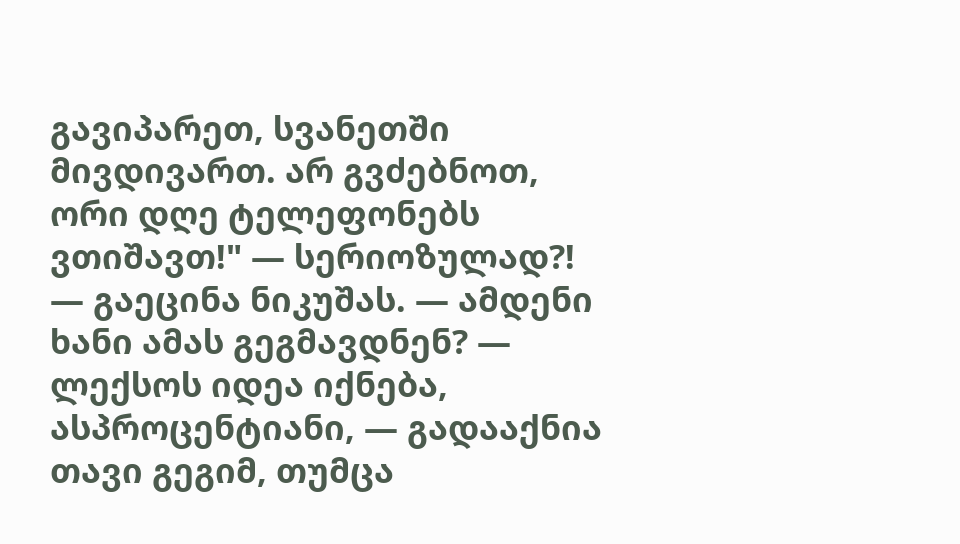გავიპარეთ, სვანეთში მივდივართ. არ გვძებნოთ, ორი დღე ტელეფონებს ვთიშავთ!" — სერიოზულად?! — გაეცინა ნიკუშას. — ამდენი ხანი ამას გეგმავდნენ? — ლექსოს იდეა იქნება, ასპროცენტიანი, — გადააქნია თავი გეგიმ, თუმცა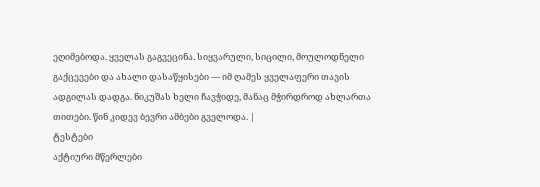ეღიმებოდა. ყველას გაგვეცინა. სიყვარული, სიცილი, მოულოდნელი გაქცევები და ახალი დასაწყისები — იმ ღამეს ყველაფერი თავის ადგილას დადგა. ნიკუშას ხელი ჩავჭიდე, მანაც მჭირდროდ ახლართა თითები. წინ კიდევ ბევრი ამბები გველოდა. |
ტესტები
აქტიური მწერლები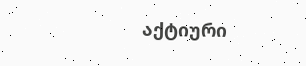აქტიური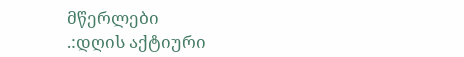მწერლები
.:დღის აქტიური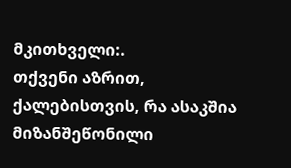მკითხველი:.
თქვენი აზრით, ქალებისთვის, რა ასაკშია მიზანშეწონილი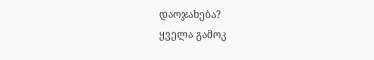დაოჯახება?
ყველა გამოკ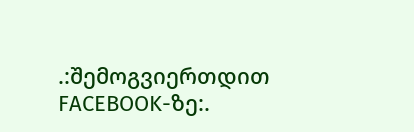.:შემოგვიერთდით FACEBOOK-ზე:.